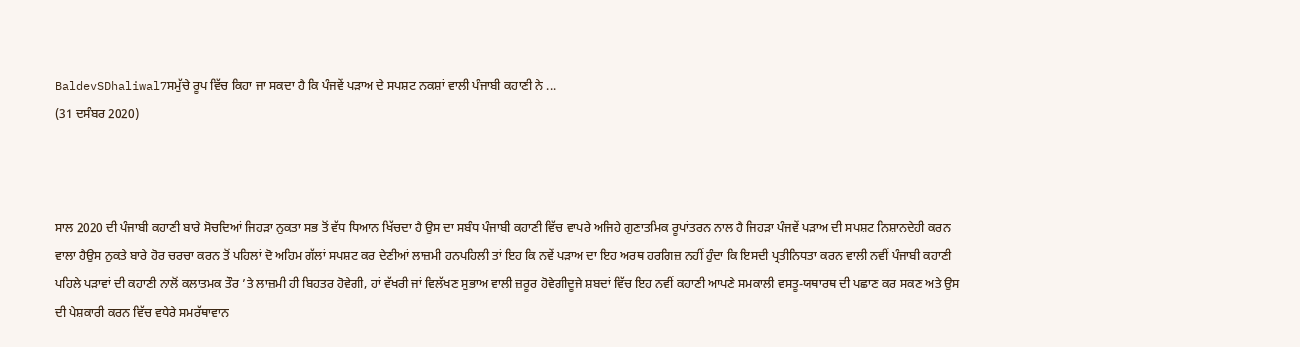BaldevSDhaliwal7ਸਮੁੱਚੇ ਰੂਪ ਵਿੱਚ ਕਿਹਾ ਜਾ ਸਕਦਾ ਹੈ ਕਿ ਪੰਜਵੇਂ ਪੜਾਅ ਦੇ ਸਪਸ਼ਟ ਨਕਸ਼ਾਂ ਵਾਲੀ ਪੰਜਾਬੀ ਕਹਾਣੀ ਨੇ ...
(31 ਦਸੰਬਰ 2020)



ਸਾਲ 2020 ਦੀ ਪੰਜਾਬੀ ਕਹਾਣੀ ਬਾਰੇ ਸੋਚਦਿਆਂ ਜਿਹੜਾ ਨੁਕਤਾ ਸਭ ਤੋਂ ਵੱਧ ਧਿਆਨ ਖਿੱਚਦਾ ਹੈ ਉਸ ਦਾ ਸਬੰਧ ਪੰਜਾਬੀ ਕਹਾਣੀ ਵਿੱਚ ਵਾਪਰੇ ਅਜਿਹੇ ਗੁਣਾਤਮਿਕ ਰੂਪਾਂਤਰਨ ਨਾਲ ਹੈ ਜਿਹੜਾ ਪੰਜਵੇਂ ਪੜਾਅ ਦੀ ਸਪਸ਼ਟ ਨਿਸ਼ਾਨਦੇਹੀ ਕਰਨ ਵਾਲਾ ਹੈਉਸ ਨੁਕਤੇ ਬਾਰੇ ਹੋਰ ਚਰਚਾ ਕਰਨ ਤੋਂ ਪਹਿਲਾਂ ਦੋ ਅਹਿਮ ਗੱਲਾਂ ਸਪਸ਼ਟ ਕਰ ਦੇਣੀਆਂ ਲਾਜ਼ਮੀ ਹਨਪਹਿਲੀ ਤਾਂ ਇਹ ਕਿ ਨਵੇਂ ਪੜਾਅ ਦਾ ਇਹ ਅਰਥ ਹਰਗਿਜ਼ ਨਹੀਂ ਹੁੰਦਾ ਕਿ ਇਸਦੀ ਪ੍ਰਤੀਨਿਧਤਾ ਕਰਨ ਵਾਲੀ ਨਵੀਂ ਪੰਜਾਬੀ ਕਹਾਣੀ ਪਹਿਲੇ ਪੜਾਵਾਂ ਦੀ ਕਹਾਣੀ ਨਾਲੋਂ ਕਲਾਤਮਕ ਤੌਰ ’ਤੇ ਲਾਜ਼ਮੀ ਹੀ ਬਿਹਤਰ ਹੋਵੇਗੀ, ਹਾਂ ਵੱਖਰੀ ਜਾਂ ਵਿਲੱਖਣ ਸੁਭਾਅ ਵਾਲੀ ਜ਼ਰੂਰ ਹੋਵੇਗੀਦੂਜੇ ਸ਼ਬਦਾਂ ਵਿੱਚ ਇਹ ਨਵੀਂ ਕਹਾਣੀ ਆਪਣੇ ਸਮਕਾਲੀ ਵਸਤੂ-ਯਥਾਰਥ ਦੀ ਪਛਾਣ ਕਰ ਸਕਣ ਅਤੇ ਉਸ ਦੀ ਪੇਸ਼ਕਾਰੀ ਕਰਨ ਵਿੱਚ ਵਧੇਰੇ ਸਮਰੱਥਾਵਾਨ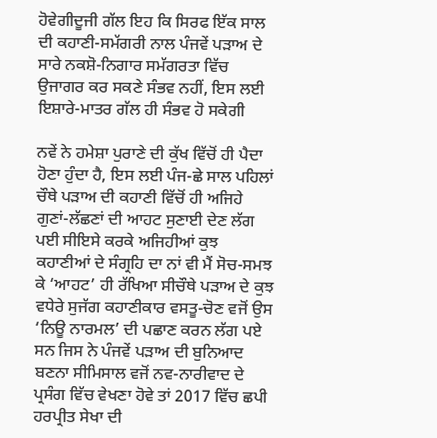ਹੋਵੇਗੀਦੂਜੀ ਗੱਲ ਇਹ ਕਿ ਸਿਰਫ ਇੱਕ ਸਾਲ ਦੀ ਕਹਾਣੀ-ਸਮੱਗਰੀ ਨਾਲ ਪੰਜਵੇਂ ਪੜਾਅ ਦੇ ਸਾਰੇ ਨਕਸ਼ੋ-ਨਿਗਾਰ ਸਮੱਗਰਤਾ ਵਿੱਚ ਉਜਾਗਰ ਕਰ ਸਕਣੇ ਸੰਭਵ ਨਹੀਂ, ਇਸ ਲਈ ਇਸ਼ਾਰੇ-ਮਾਤਰ ਗੱਲ ਹੀ ਸੰਭਵ ਹੋ ਸਕੇਗੀ

ਨਵੇਂ ਨੇ ਹਮੇਸ਼ਾ ਪੁਰਾਣੇ ਦੀ ਕੁੱਖ ਵਿੱਚੋਂ ਹੀ ਪੈਦਾ ਹੋਣਾ ਹੁੰਦਾ ਹੈ, ਇਸ ਲਈ ਪੰਜ-ਛੇ ਸਾਲ ਪਹਿਲਾਂ ਚੌਥੇ ਪੜਾਅ ਦੀ ਕਹਾਣੀ ਵਿੱਚੋਂ ਹੀ ਅਜਿਹੇ ਗੁਣਾਂ-ਲੱਛਣਾਂ ਦੀ ਆਹਟ ਸੁਣਾਈ ਦੇਣ ਲੱਗ ਪਈ ਸੀਇਸੇ ਕਰਕੇ ਅਜਿਹੀਆਂ ਕੁਝ ਕਹਾਣੀਆਂ ਦੇ ਸੰਗ੍ਰਹਿ ਦਾ ਨਾਂ ਵੀ ਮੈਂ ਸੋਚ-ਸਮਝ ਕੇ ‘ਆਹਟ’ ਹੀ ਰੱਖਿਆ ਸੀਚੌਥੇ ਪੜਾਅ ਦੇ ਕੁਝ ਵਧੇਰੇ ਸੁਜੱਗ ਕਹਾਣੀਕਾਰ ਵਸਤੂ-ਚੋਣ ਵਜੋਂ ਉਸ ‘ਨਿਊ ਨਾਰਮਲ’ ਦੀ ਪਛਾਣ ਕਰਨ ਲੱਗ ਪਏ ਸਨ ਜਿਸ ਨੇ ਪੰਜਵੇਂ ਪੜਾਅ ਦੀ ਬੁਨਿਆਦ ਬਣਨਾ ਸੀਮਿਸਾਲ ਵਜੋਂ ਨਵ-ਨਾਰੀਵਾਦ ਦੇ ਪ੍ਰਸੰਗ ਵਿੱਚ ਵੇਖਣਾ ਹੋਵੇ ਤਾਂ 2017 ਵਿੱਚ ਛਪੀ ਹਰਪ੍ਰੀਤ ਸੇਖਾ ਦੀ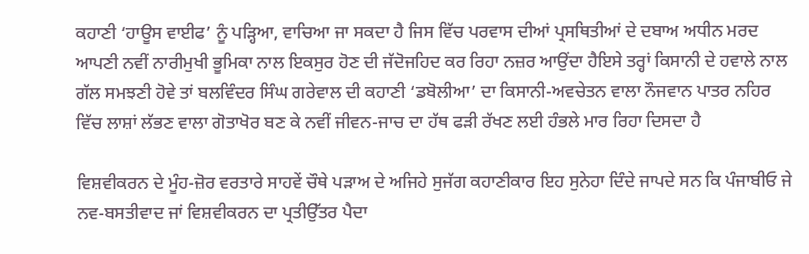ਕਹਾਣੀ ‘ਹਾਊਸ ਵਾਈਫ’ ਨੂੰ ਪੜ੍ਹਿਆ, ਵਾਚਿਆ ਜਾ ਸਕਦਾ ਹੈ ਜਿਸ ਵਿੱਚ ਪਰਵਾਸ ਦੀਆਂ ਪ੍ਰਸਥਿਤੀਆਂ ਦੇ ਦਬਾਅ ਅਧੀਨ ਮਰਦ ਆਪਣੀ ਨਵੀਂ ਨਾਰੀਮੁਖੀ ਭੂਮਿਕਾ ਨਾਲ ਇਕਸੁਰ ਹੋਣ ਦੀ ਜੱਦੋਜਹਿਦ ਕਰ ਰਿਹਾ ਨਜ਼ਰ ਆਉਂਦਾ ਹੈਇਸੇ ਤਰ੍ਹਾਂ ਕਿਸਾਨੀ ਦੇ ਹਵਾਲੇ ਨਾਲ ਗੱਲ ਸਮਝਣੀ ਹੋਵੇ ਤਾਂ ਬਲਵਿੰਦਰ ਸਿੰਘ ਗਰੇਵਾਲ ਦੀ ਕਹਾਣੀ ‘ਡਬੋਲੀਆ’ ਦਾ ਕਿਸਾਨੀ-ਅਵਚੇਤਨ ਵਾਲਾ ਨੌਜਵਾਨ ਪਾਤਰ ਨਹਿਰ ਵਿੱਚ ਲਾਸ਼ਾਂ ਲੱਭਣ ਵਾਲਾ ਗੋਤਾਖੋਰ ਬਣ ਕੇ ਨਵੀਂ ਜੀਵਨ-ਜਾਚ ਦਾ ਹੱਥ ਫੜੀ ਰੱਖਣ ਲਈ ਹੰਭਲੇ ਮਾਰ ਰਿਹਾ ਦਿਸਦਾ ਹੈ

ਵਿਸ਼ਵੀਕਰਨ ਦੇ ਮੂੰਹ-ਜ਼ੋਰ ਵਰਤਾਰੇ ਸਾਹਵੇਂ ਚੌਥੇ ਪੜਾਅ ਦੇ ਅਜਿਹੇ ਸੁਜੱਗ ਕਹਾਣੀਕਾਰ ਇਹ ਸੁਨੇਹਾ ਦਿੰਦੇ ਜਾਪਦੇ ਸਨ ਕਿ ਪੰਜਾਬੀਓ ਜੇ ਨਵ-ਬਸਤੀਵਾਦ ਜਾਂ ਵਿਸ਼ਵੀਕਰਨ ਦਾ ਪ੍ਰਤੀਉੱਤਰ ਪੈਦਾ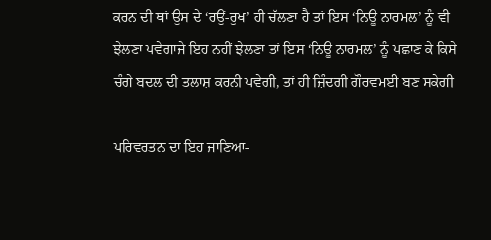ਕਰਨ ਦੀ ਥਾਂ ਉਸ ਦੇ ‘ਰਉਂ-ਰੁਖ’ ਹੀ ਚੱਲਣਾ ਹੈ ਤਾਂ ਇਸ ‘ਨਿਊ ਨਾਰਮਲ’ ਨੂੰ ਵੀ ਝੇਲਣਾ ਪਵੇਗਾਜੇ ਇਹ ਨਹੀਂ ਝੇਲਣਾ ਤਾਂ ਇਸ ‘ਨਿਊ ਨਾਰਮਲ’ ਨੂੰ ਪਛਾਣ ਕੇ ਕਿਸੇ ਚੰਗੇ ਬਦਲ ਦੀ ਤਲਾਸ਼ ਕਰਨੀ ਪਵੇਗੀ, ਤਾਂ ਹੀ ਜ਼ਿੰਦਗੀ ਗੌਰਵਮਈ ਬਣ ਸਕੇਗੀ

ਪਰਿਵਰਤਨ ਦਾ ਇਹ ਜਾਣਿਆ-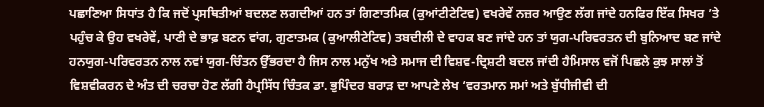ਪਛਾਣਿਆ ਸਿਧਾਂਤ ਹੈ ਕਿ ਜਦੋਂ ਪ੍ਰਸਥਿਤੀਆਂ ਬਦਲਣ ਲਗਦੀਆਂ ਹਨ ਤਾਂ ਗਿਣਾਤਮਿਕ (ਕੁਆਂਟੀਟੇਟਿਵ) ਵਖਰੇਵੇਂ ਨਜ਼ਰ ਆਉਣ ਲੱਗ ਜਾਂਦੇ ਹਨਫਿਰ ਇੱਕ ਸਿਖਰ ’ਤੇ ਪਹੁੰਚ ਕੇ ਉਹ ਵਖਰੇਵੇਂ, ਪਾਣੀ ਦੇ ਭਾਫ਼ ਬਣਨ ਵਾਂਗ, ਗੁਣਾਤਮਕ (ਕੁਆਲੀਟੇਟਿਵ) ਤਬਦੀਲੀ ਦੇ ਵਾਹਕ ਬਣ ਜਾਂਦੇ ਹਨ ਤਾਂ ਯੁਗ-ਪਰਿਵਰਤਨ ਦੀ ਬੁਨਿਆਦ ਬਣ ਜਾਂਦੇ ਹਨਯੁਗ-ਪਰਿਵਰਤਨ ਨਾਲ ਨਵਾਂ ਯੁਗ-ਚਿੰਤਨ ਉੱਭਰਦਾ ਹੈ ਜਿਸ ਨਾਲ ਮਨੁੱਖ ਅਤੇ ਸਮਾਜ ਦੀ ਵਿਸ਼ਵ-ਦ੍ਰਿਸ਼ਟੀ ਬਦਲ ਜਾਂਦੀ ਹੈਮਿਸਾਲ ਵਜੋਂ ਪਿਛਲੇ ਕੁਝ ਸਾਲਾਂ ਤੋਂ ਵਿਸ਼ਵੀਕਰਨ ਦੇ ਅੰਤ ਦੀ ਚਰਚਾ ਹੋਣ ਲੱਗੀ ਹੈਪ੍ਰਸਿੱਧ ਚਿੰਤਕ ਡਾ. ਭੁਪਿੰਦਰ ਬਰਾੜ ਦਾ ਆਪਣੇ ਲੇਖ ‘ਵਰਤਮਾਨ ਸਮਾਂ ਅਤੇ ਬੁੱਧੀਜੀਵੀ ਦੀ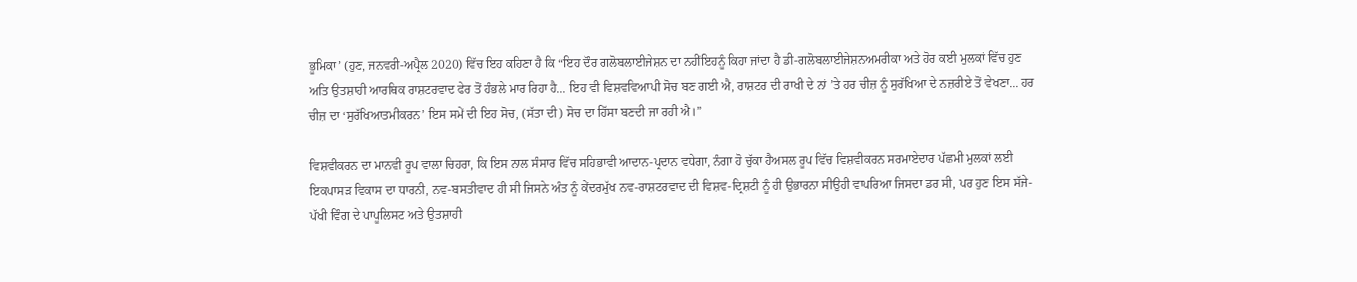ਭੂਮਿਕਾ’ (ਹੁਣ, ਜਨਵਰੀ-ਅਪ੍ਰੈਲ 2020) ਵਿੱਚ ਇਹ ਕਹਿਣਾ ਹੈ ਕਿ “ਇਹ ਦੌਰ ਗਲੋਬਲਾਈਜੇਸ਼ਨ ਦਾ ਨਹੀਂਇਹਨੂੰ ਕਿਹਾ ਜਾਂਦਾ ਹੈ ਡੀ-ਗਲੋਬਲਾਈਜੇਸ਼ਨਅਮਰੀਕਾ ਅਤੇ ਹੋਰ ਕਈ ਮੁਲਕਾਂ ਵਿੱਚ ਹੁਣ ਅਤਿ ਉਤਸ਼ਾਹੀ ਆਰਥਿਕ ਰਾਸ਼ਟਰਵਾਦ ਫੇਰ ਤੋਂ ਹੰਭਲੇ ਮਾਰ ਰਿਹਾ ਹੈ... ਇਹ ਵੀ ਵਿਸ਼ਵਵਿਆਪੀ ਸੋਚ ਬਣ ਗਈ ਐ, ਰਾਸ਼ਟਰ ਦੀ ਰਾਖੀ ਦੇ ਨਾਂ ’ਤੇ ਹਰ ਚੀਜ਼ ਨੂੰ ਸੁਰੱਖਿਆ ਦੇ ਨਜ਼ਰੀਏ ਤੋਂ ਵੇਖਣਾ... ਹਰ ਚੀਜ਼ ਦਾ ‘ਸੁਰੱਖਿਆਤਮੀਕਰਨ’ ਇਸ ਸਮੇਂ ਦੀ ਇਹ ਸੋਚ, (ਸੱਤਾ ਦੀ) ਸੋਚ ਦਾ ਹਿੱਸਾ ਬਣਦੀ ਜਾ ਰਹੀ ਐ।”

ਵਿਸ਼ਵੀਕਰਨ ਦਾ ਮਾਨਵੀ ਰੂਪ ਵਾਲਾ ਚਿਹਰਾ, ਕਿ ਇਸ ਨਾਲ ਸੰਸਾਰ ਵਿੱਚ ਸਹਿਭਾਵੀ ਆਦਾਨ-ਪ੍ਰਦਾਨ ਵਧੇਗਾ, ਨੰਗਾ ਹੋ ਚੁੱਕਾ ਹੈਅਸਲ ਰੂਪ ਵਿੱਚ ਵਿਸ਼ਵੀਕਰਨ ਸਰਮਾਏਦਾਰ ਪੱਛਮੀ ਮੁਲਕਾਂ ਲਈ ਇਕਪਾਸੜ ਵਿਕਾਸ ਦਾ ਧਾਰਨੀ, ਨਵ-ਬਸਤੀਵਾਦ ਹੀ ਸੀ ਜਿਸਨੇ ਅੰਤ ਨੂੰ ਕੇਂਦਰਮੁੱਖ ਨਵ-ਰਾਸ਼ਟਰਵਾਦ ਦੀ ਵਿਸ਼ਵ-ਦ੍ਰਿਸ਼ਟੀ ਨੂੰ ਹੀ ਉਭਾਰਨਾ ਸੀਉਹੀ ਵਾਪਰਿਆ ਜਿਸਦਾ ਡਰ ਸੀ, ਪਰ ਹੁਣ ਇਸ ਸੱਜੇ-ਪੱਖੀ ਵਿੰਗ ਦੇ ਪਾਪੂਲਿਸਟ ਅਤੇ ਉਤਸ਼ਾਹੀ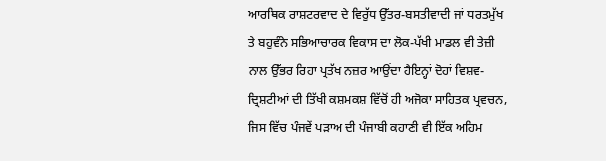ਆਰਥਿਕ ਰਾਸ਼ਟਰਵਾਦ ਦੇ ਵਿਰੁੱਧ ਉੱਤਰ-ਬਸਤੀਵਾਦੀ ਜਾਂ ਧਰਤਮੁੱਖ ਤੇ ਬਹੁਵੰਨੇ ਸਭਿਆਚਾਰਕ ਵਿਕਾਸ ਦਾ ਲੋਕ-ਪੱਖੀ ਮਾਡਲ ਵੀ ਤੇਜ਼ੀ ਨਾਲ ਉੱਭਰ ਰਿਹਾ ਪ੍ਰਤੱਖ ਨਜ਼ਰ ਆਉਂਦਾ ਹੈਇਨ੍ਹਾਂ ਦੋਹਾਂ ਵਿਸ਼ਵ-ਦ੍ਰਿਸ਼ਟੀਆਂ ਦੀ ਤਿੱਖੀ ਕਸ਼ਮਕਸ਼ ਵਿੱਚੋਂ ਹੀ ਅਜੋਕਾ ਸਾਹਿਤਕ ਪ੍ਰਵਚਨ, ਜਿਸ ਵਿੱਚ ਪੰਜਵੇਂ ਪੜਾਅ ਦੀ ਪੰਜਾਬੀ ਕਹਾਣੀ ਵੀ ਇੱਕ ਅਹਿਮ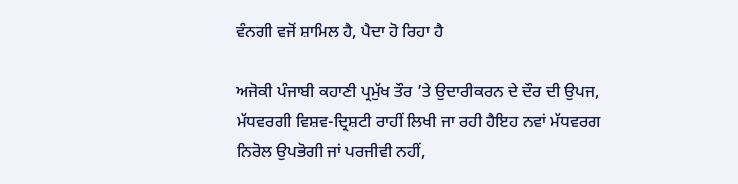ਵੰਨਗੀ ਵਜੋਂ ਸ਼ਾਮਿਲ ਹੈ, ਪੈਦਾ ਹੋ ਰਿਹਾ ਹੈ

ਅਜੋਕੀ ਪੰਜਾਬੀ ਕਹਾਣੀ ਪ੍ਰਮੁੱਖ ਤੌਰ ’ਤੇ ਉਦਾਰੀਕਰਨ ਦੇ ਦੌਰ ਦੀ ਉਪਜ, ਮੱਧਵਰਗੀ ਵਿਸ਼ਵ-ਦ੍ਰਿਸ਼ਟੀ ਰਾਹੀਂ ਲਿਖੀ ਜਾ ਰਹੀ ਹੈਇਹ ਨਵਾਂ ਮੱਧਵਰਗ ਨਿਰੋਲ ਉਪਭੋਗੀ ਜਾਂ ਪਰਜੀਵੀ ਨਹੀਂ,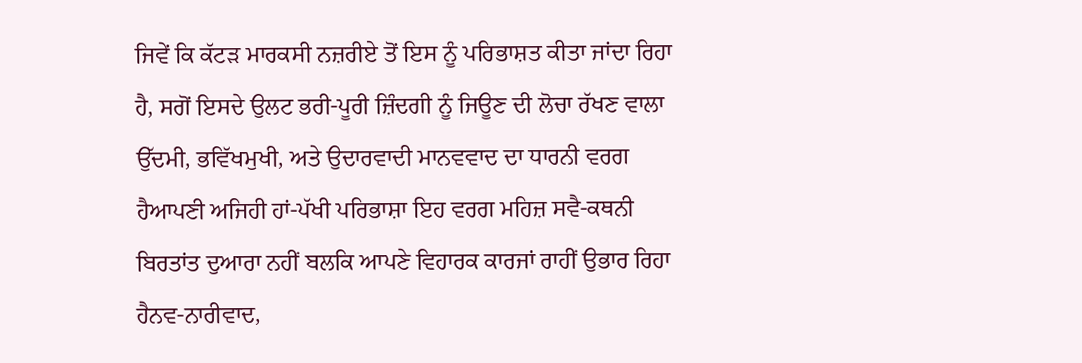ਜਿਵੇਂ ਕਿ ਕੱਟੜ ਮਾਰਕਸੀ ਨਜ਼ਰੀਏ ਤੋਂ ਇਸ ਨੂੰ ਪਰਿਭਾਸ਼ਤ ਕੀਤਾ ਜਾਂਦਾ ਰਿਹਾ ਹੈ, ਸਗੋਂ ਇਸਦੇ ਉਲਟ ਭਰੀ-ਪੂਰੀ ਜ਼ਿੰਦਗੀ ਨੂੰ ਜਿਊਣ ਦੀ ਲੋਚਾ ਰੱਖਣ ਵਾਲਾ ਉੱਦਮੀ, ਭਵਿੱਖਮੁਖੀ, ਅਤੇ ਉਦਾਰਵਾਦੀ ਮਾਨਵਵਾਦ ਦਾ ਧਾਰਨੀ ਵਰਗ ਹੈਆਪਣੀ ਅਜਿਹੀ ਹਾਂ-ਪੱਖੀ ਪਰਿਭਾਸ਼ਾ ਇਹ ਵਰਗ ਮਹਿਜ਼ ਸਵੈ-ਕਥਨੀ ਬਿਰਤਾਂਤ ਦੁਆਰਾ ਨਹੀਂ ਬਲਕਿ ਆਪਣੇ ਵਿਹਾਰਕ ਕਾਰਜਾਂ ਰਾਹੀਂ ਉਭਾਰ ਰਿਹਾ ਹੈਨਵ-ਨਾਰੀਵਾਦ,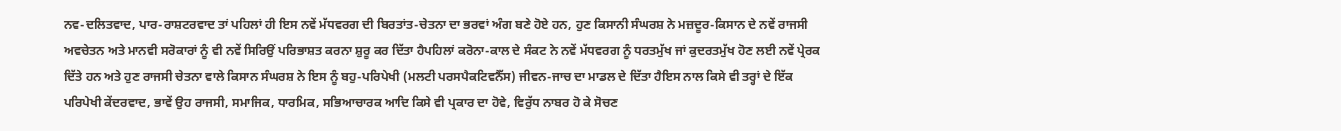ਨਵ-ਦਲਿਤਵਾਦ, ਪਾਰ-ਰਾਸ਼ਟਰਵਾਦ ਤਾਂ ਪਹਿਲਾਂ ਹੀ ਇਸ ਨਵੇਂ ਮੱਧਵਰਗ ਦੀ ਬਿਰਤਾਂਤ-ਚੇਤਨਾ ਦਾ ਭਰਵਾਂ ਅੰਗ ਬਣੇ ਹੋਏ ਹਨ, ਹੁਣ ਕਿਸਾਨੀ ਸੰਘਰਸ਼ ਨੇ ਮਜ਼ਦੂਰ-ਕਿਸਾਨ ਦੇ ਨਵੇਂ ਰਾਜਸੀ ਅਵਚੇਤਨ ਅਤੇ ਮਾਨਵੀ ਸਰੋਕਾਰਾਂ ਨੂੰ ਵੀ ਨਵੇਂ ਸਿਰਿਉਂ ਪਰਿਭਾਸ਼ਤ ਕਰਨਾ ਸ਼ੁਰੂ ਕਰ ਦਿੱਤਾ ਹੈਪਹਿਲਾਂ ਕਰੋਨਾ-ਕਾਲ ਦੇ ਸੰਕਟ ਨੇ ਨਵੇਂ ਮੱਧਵਰਗ ਨੂੰ ਧਰਤਮੁੱਖ ਜਾਂ ਕੁਦਰਤਮੁੱਖ ਹੋਣ ਲਈ ਨਵੇਂ ਪ੍ਰੇਰਕ ਦਿੱਤੇ ਹਨ ਅਤੇ ਹੁਣ ਰਾਜਸੀ ਚੇਤਨਾ ਵਾਲੇ ਕਿਸਾਨ ਸੰਘਰਸ਼ ਨੇ ਇਸ ਨੂੰ ਬਹੁ-ਪਰਿਪੇਖੀ (ਮਲਟੀ ਪਰਸਪੈਕਟਿਵਨੈੱਸ) ਜੀਵਨ-ਜਾਚ ਦਾ ਮਾਡਲ ਦੇ ਦਿੱਤਾ ਹੈਇਸ ਨਾਲ ਕਿਸੇ ਵੀ ਤਰ੍ਹਾਂ ਦੇ ਇੱਕ ਪਰਿਪੇਖੀ ਕੇਂਦਰਵਾਦ, ਭਾਵੇਂ ਉਹ ਰਾਜਸੀ, ਸਮਾਜਿਕ, ਧਾਰਮਿਕ, ਸਭਿਆਚਾਰਕ ਆਦਿ ਕਿਸੇ ਵੀ ਪ੍ਰਕਾਰ ਦਾ ਹੋਵੇ, ਵਿਰੁੱਧ ਨਾਬਰ ਹੋ ਕੇ ਸੋਚਣ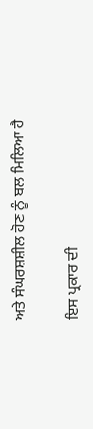ਅਤੇ ਸੰਘਰਸ਼ਸ਼ੀਲ ਹੋਣ ਨੂੰ ਬਲ ਮਿਲਿਆ ਹੈ

ਇਸ ਪ੍ਰਕਾਰ ਦੀ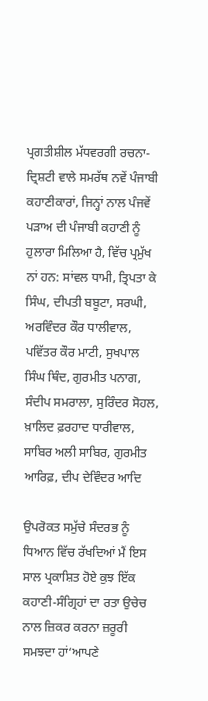ਪ੍ਰਗਤੀਸ਼ੀਲ ਮੱਧਵਰਗੀ ਰਚਨਾ-ਦ੍ਰਿਸ਼ਟੀ ਵਾਲੇ ਸਮਰੱਥ ਨਵੇਂ ਪੰਜਾਬੀ ਕਹਾਣੀਕਾਰਾਂ, ਜਿਨ੍ਹਾਂ ਨਾਲ ਪੰਜਵੇਂ ਪੜਾਅ ਦੀ ਪੰਜਾਬੀ ਕਹਾਣੀ ਨੂੰ ਹੁਲਾਰਾ ਮਿਲਿਆ ਹੈ, ਵਿੱਚ ਪ੍ਰਮੁੱਖ ਨਾਂ ਹਨ: ਸਾਂਵਲ ਧਾਮੀ, ਤ੍ਰਿਪਤਾ ਕੇ ਸਿੰਘ, ਦੀਪਤੀ ਬਬੂਟਾ, ਸਰਘੀ, ਅਰਵਿੰਦਰ ਕੌਰ ਧਾਲੀਵਾਲ, ਪਵਿੱਤਰ ਕੌਰ ਮਾਟੀ, ਸੁਖਪਾਲ ਸਿੰਘ ਥਿੰਦ, ਗੁਰਮੀਤ ਪਨਾਗ, ਸੰਦੀਪ ਸਮਰਾਲਾ, ਸੁਰਿੰਦਰ ਸੋਹਲ, ਖ਼ਾਲਿਦ ਫ਼ਰਹਾਦ ਧਾਰੀਵਾਲ, ਸਾਬਿਰ ਅਲੀ ਸਾਬਿਰ, ਗੁਰਮੀਤ ਆਰਿਫ਼, ਦੀਪ ਦੇਵਿੰਦਰ ਆਦਿ

ਉਪਰੋਕਤ ਸਮੁੱਚੇ ਸੰਦਰਭ ਨੂੰ ਧਿਆਨ ਵਿੱਚ ਰੱਖਦਿਆਂ ਮੈਂ ਇਸ ਸਾਲ ਪ੍ਰਕਾਸ਼ਿਤ ਹੋਏ ਕੁਝ ਇੱਕ ਕਹਾਣੀ-ਸੰਗ੍ਰਿਹਾਂ ਦਾ ਰਤਾ ਉਚੇਚ ਨਾਲ ਜ਼ਿਕਰ ਕਰਨਾ ਜ਼ਰੂਰੀ ਸਮਝਦਾ ਹਾਂ‘ਆਪਣੇ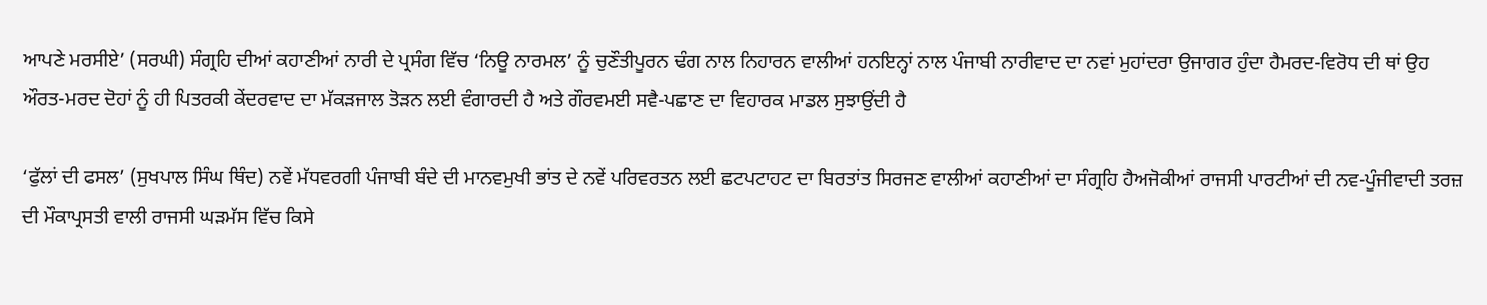ਆਪਣੇ ਮਰਸੀਏ’ (ਸਰਘੀ) ਸੰਗ੍ਰਹਿ ਦੀਆਂ ਕਹਾਣੀਆਂ ਨਾਰੀ ਦੇ ਪ੍ਰਸੰਗ ਵਿੱਚ ‘ਨਿਊ ਨਾਰਮਲ’ ਨੂੰ ਚੁਣੌਤੀਪੂਰਨ ਢੰਗ ਨਾਲ ਨਿਹਾਰਨ ਵਾਲੀਆਂ ਹਨਇਨ੍ਹਾਂ ਨਾਲ ਪੰਜਾਬੀ ਨਾਰੀਵਾਦ ਦਾ ਨਵਾਂ ਮੁਹਾਂਦਰਾ ਉਜਾਗਰ ਹੁੰਦਾ ਹੈਮਰਦ-ਵਿਰੋਧ ਦੀ ਥਾਂ ਉਹ ਔਰਤ-ਮਰਦ ਦੋਹਾਂ ਨੂੰ ਹੀ ਪਿਤਰਕੀ ਕੇਂਦਰਵਾਦ ਦਾ ਮੱਕੜਜਾਲ ਤੋੜਨ ਲਈ ਵੰਗਾਰਦੀ ਹੈ ਅਤੇ ਗੌਰਵਮਈ ਸਵੈ-ਪਛਾਣ ਦਾ ਵਿਹਾਰਕ ਮਾਡਲ ਸੁਝਾਉਂਦੀ ਹੈ

‘ਫੁੱਲਾਂ ਦੀ ਫਸਲ’ (ਸੁਖਪਾਲ ਸਿੰਘ ਥਿੰਦ) ਨਵੇਂ ਮੱਧਵਰਗੀ ਪੰਜਾਬੀ ਬੰਦੇ ਦੀ ਮਾਨਵਮੁਖੀ ਭਾਂਤ ਦੇ ਨਵੇਂ ਪਰਿਵਰਤਨ ਲਈ ਛਟਪਟਾਹਟ ਦਾ ਬਿਰਤਾਂਤ ਸਿਰਜਣ ਵਾਲੀਆਂ ਕਹਾਣੀਆਂ ਦਾ ਸੰਗ੍ਰਹਿ ਹੈਅਜੋਕੀਆਂ ਰਾਜਸੀ ਪਾਰਟੀਆਂ ਦੀ ਨਵ-ਪੂੰਜੀਵਾਦੀ ਤਰਜ਼ ਦੀ ਮੌਕਾਪ੍ਰਸਤੀ ਵਾਲੀ ਰਾਜਸੀ ਘੜਮੱਸ ਵਿੱਚ ਕਿਸੇ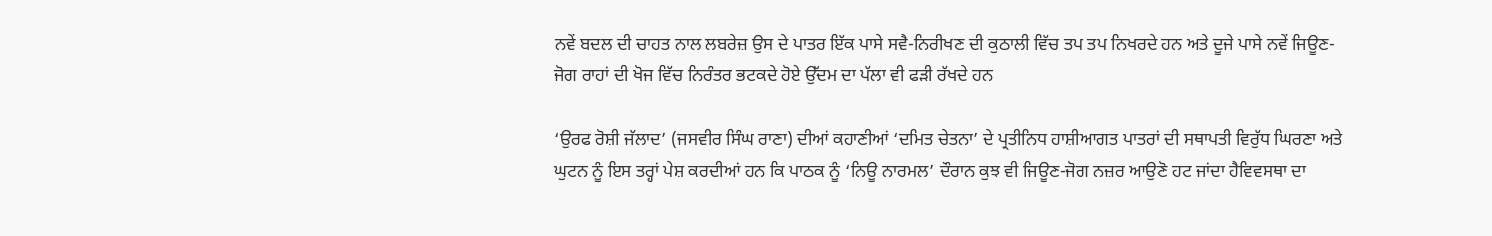ਨਵੇਂ ਬਦਲ ਦੀ ਚਾਹਤ ਨਾਲ ਲਬਰੇਜ਼ ਉਸ ਦੇ ਪਾਤਰ ਇੱਕ ਪਾਸੇ ਸਵੈ-ਨਿਰੀਖਣ ਦੀ ਕੁਠਾਲੀ ਵਿੱਚ ਤਪ ਤਪ ਨਿਖਰਦੇ ਹਨ ਅਤੇ ਦੂਜੇ ਪਾਸੇ ਨਵੇਂ ਜਿਊਣ-ਜੋਗ ਰਾਹਾਂ ਦੀ ਖੋਜ ਵਿੱਚ ਨਿਰੰਤਰ ਭਟਕਦੇ ਹੋਏ ਉੱਦਮ ਦਾ ਪੱਲਾ ਵੀ ਫੜੀ ਰੱਖਦੇ ਹਨ

‘ਉਰਫ ਰੋਸ਼ੀ ਜੱਲਾਦ’ (ਜਸਵੀਰ ਸਿੰਘ ਰਾਣਾ) ਦੀਆਂ ਕਹਾਣੀਆਂ ‘ਦਮਿਤ ਚੇਤਨਾ’ ਦੇ ਪ੍ਰਤੀਨਿਧ ਹਾਸ਼ੀਆਗਤ ਪਾਤਰਾਂ ਦੀ ਸਥਾਪਤੀ ਵਿਰੁੱਧ ਘਿਰਣਾ ਅਤੇ ਘੁਟਨ ਨੂੰ ਇਸ ਤਰ੍ਹਾਂ ਪੇਸ਼ ਕਰਦੀਆਂ ਹਨ ਕਿ ਪਾਠਕ ਨੂੰ ‘ਨਿਊ ਨਾਰਮਲ’ ਦੌਰਾਨ ਕੁਝ ਵੀ ਜਿਊਣ-ਜੋਗ ਨਜ਼ਰ ਆਉਣੋ ਹਟ ਜਾਂਦਾ ਹੈਵਿਵਸਥਾ ਦਾ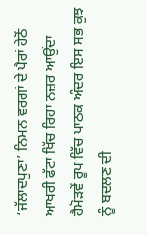‘ਜੱਲਾਦਪੁਣਾ’ ਨਿਮਨ ਵਰਗਾਂ ਦੇ ਪੈਰਾਂ ਹੇਠੋਂ ਆਖਰੀ ਫੱਟਾ ਖਿੱਚ ਰਿਹਾ ਨਜ਼ਰ ਆਉਂਦਾ ਹੈਮੋੜਵੇਂ ਰੂਪ ਵਿੱਚ ਪਾਠਕ ਅੰਦਰ ਇਸ ਸਭ ਕੁਝ ਨੂੰ ਬਦਲਣ ਦੀ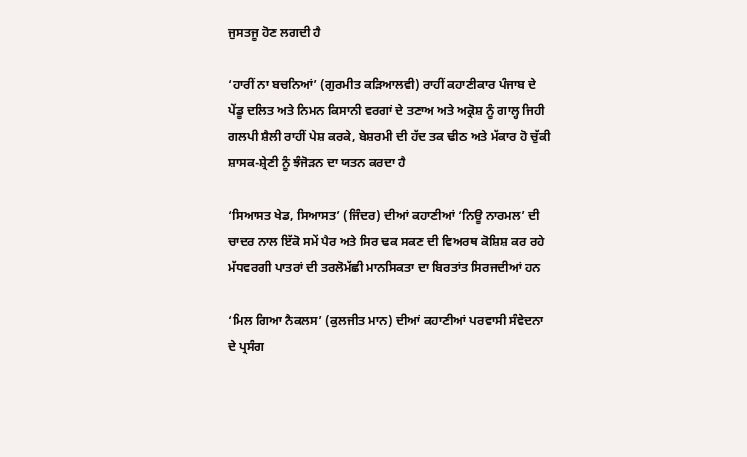ਜੁਸਤਜੂ ਹੋਣ ਲਗਦੀ ਹੈ

‘ਹਾਰੀਂ ਨਾ ਬਚਨਿਆਂ’ (ਗੁਰਮੀਤ ਕੜਿਆਲਵੀ) ਰਾਹੀਂ ਕਹਾਣੀਕਾਰ ਪੰਜਾਬ ਦੇ ਪੇਂਡੂ ਦਲਿਤ ਅਤੇ ਨਿਮਨ ਕਿਸਾਨੀ ਵਰਗਾਂ ਦੇ ਤਣਾਅ ਅਤੇ ਅਕ੍ਰੋਸ਼ ਨੂੰ ਗਾਲ੍ਹ ਜਿਹੀ ਗਲਪੀ ਸ਼ੈਲੀ ਰਾਹੀਂ ਪੇਸ਼ ਕਰਕੇ, ਬੇਸ਼ਰਮੀ ਦੀ ਹੱਦ ਤਕ ਢੀਠ ਅਤੇ ਮੱਕਾਰ ਹੋ ਚੁੱਕੀ ਸ਼ਾਸਕ-ਸ਼੍ਰੇਣੀ ਨੂੰ ਝੰਜੋੜਨ ਦਾ ਯਤਨ ਕਰਦਾ ਹੈ

‘ਸਿਆਸਤ ਖੇਡ, ਸਿਆਸਤ’ (ਜਿੰਦਰ) ਦੀਆਂ ਕਹਾਣੀਆਂ ‘ਨਿਊ ਨਾਰਮਲ’ ਦੀ ਚਾਦਰ ਨਾਲ ਇੱਕੋ ਸਮੇਂ ਪੈਰ ਅਤੇ ਸਿਰ ਢਕ ਸਕਣ ਦੀ ਵਿਅਰਥ ਕੋਸ਼ਿਸ਼ ਕਰ ਰਹੇ ਮੱਧਵਰਗੀ ਪਾਤਰਾਂ ਦੀ ਤਰਲੋਮੱਛੀ ਮਾਨਸਿਕਤਾ ਦਾ ਬਿਰਤਾਂਤ ਸਿਰਜਦੀਆਂ ਹਨ

‘ਮਿਲ ਗਿਆ ਨੈਕਲਸ’ (ਕੁਲਜੀਤ ਮਾਨ) ਦੀਆਂ ਕਹਾਣੀਆਂ ਪਰਵਾਸੀ ਸੰਵੇਦਨਾ ਦੇ ਪ੍ਰਸੰਗ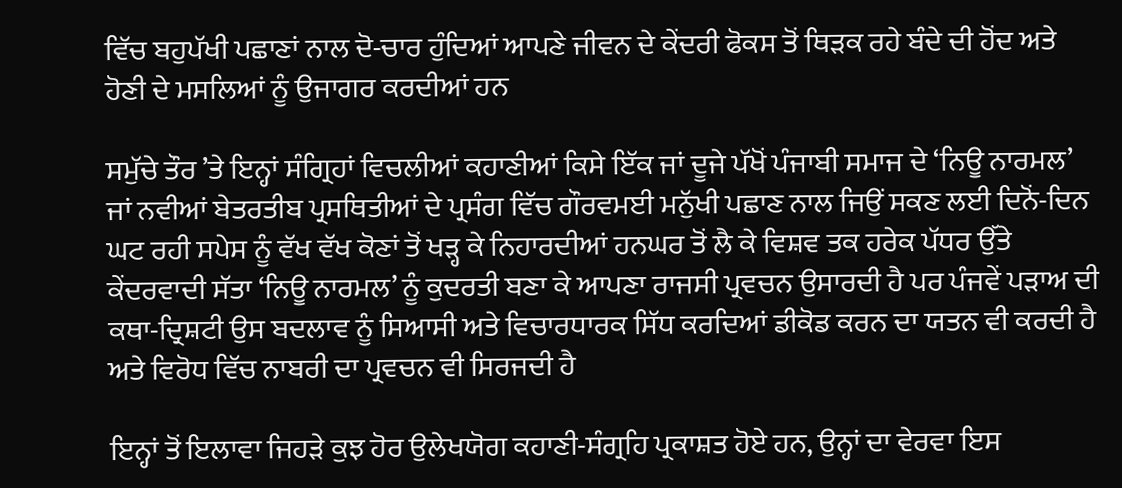ਵਿੱਚ ਬਹੁਪੱਖੀ ਪਛਾਣਾਂ ਨਾਲ ਦੋ-ਚਾਰ ਹੁੰਦਿਆਂ ਆਪਣੇ ਜੀਵਨ ਦੇ ਕੇਂਦਰੀ ਫੋਕਸ ਤੋਂ ਥਿੜਕ ਰਹੇ ਬੰਦੇ ਦੀ ਹੋਂਦ ਅਤੇ ਹੋਣੀ ਦੇ ਮਸਲਿਆਂ ਨੂੰ ਉਜਾਗਰ ਕਰਦੀਆਂ ਹਨ

ਸਮੁੱਚੇ ਤੌਰ ’ਤੇ ਇਨ੍ਹਾਂ ਸੰਗ੍ਰਿਹਾਂ ਵਿਚਲੀਆਂ ਕਹਾਣੀਆਂ ਕਿਸੇ ਇੱਕ ਜਾਂ ਦੂਜੇ ਪੱਖੋਂ ਪੰਜਾਬੀ ਸਮਾਜ ਦੇ ‘ਨਿਊ ਨਾਰਮਲ’ ਜਾਂ ਨਵੀਆਂ ਬੇਤਰਤੀਬ ਪ੍ਰਸਥਿਤੀਆਂ ਦੇ ਪ੍ਰਸੰਗ ਵਿੱਚ ਗੌਰਵਮਈ ਮਨੁੱਖੀ ਪਛਾਣ ਨਾਲ ਜਿਉਂ ਸਕਣ ਲਈ ਦਿਨੋਂ-ਦਿਨ ਘਟ ਰਹੀ ਸਪੇਸ ਨੂੰ ਵੱਖ ਵੱਖ ਕੋਣਾਂ ਤੋਂ ਖੜ੍ਹ ਕੇ ਨਿਹਾਰਦੀਆਂ ਹਨਘਰ ਤੋਂ ਲੈ ਕੇ ਵਿਸ਼ਵ ਤਕ ਹਰੇਕ ਪੱਧਰ ਉੱਤੇ ਕੇਂਦਰਵਾਦੀ ਸੱਤਾ ‘ਨਿਊ ਨਾਰਮਲ’ ਨੂੰ ਕੁਦਰਤੀ ਬਣਾ ਕੇ ਆਪਣਾ ਰਾਜਸੀ ਪ੍ਰਵਚਨ ਉਸਾਰਦੀ ਹੈ ਪਰ ਪੰਜਵੇਂ ਪੜਾਅ ਦੀ ਕਥਾ-ਦ੍ਰਿਸ਼ਟੀ ਉਸ ਬਦਲਾਵ ਨੂੰ ਸਿਆਸੀ ਅਤੇ ਵਿਚਾਰਧਾਰਕ ਸਿੱਧ ਕਰਦਿਆਂ ਡੀਕੋਡ ਕਰਨ ਦਾ ਯਤਨ ਵੀ ਕਰਦੀ ਹੈ ਅਤੇ ਵਿਰੋਧ ਵਿੱਚ ਨਾਬਰੀ ਦਾ ਪ੍ਰਵਚਨ ਵੀ ਸਿਰਜਦੀ ਹੈ

ਇਨ੍ਹਾਂ ਤੋਂ ਇਲਾਵਾ ਜਿਹੜੇ ਕੁਝ ਹੋਰ ਉਲੇਖਯੋਗ ਕਹਾਣੀ-ਸੰਗ੍ਰਹਿ ਪ੍ਰਕਾਸ਼ਤ ਹੋਏ ਹਨ, ਉਨ੍ਹਾਂ ਦਾ ਵੇਰਵਾ ਇਸ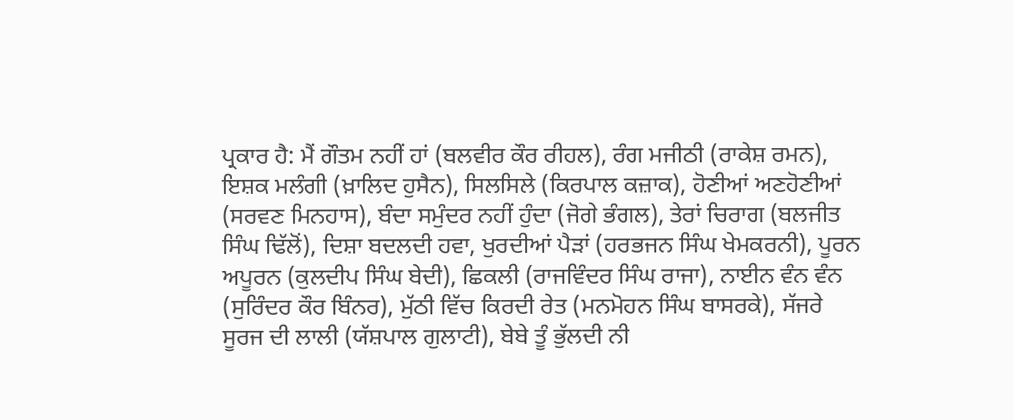ਪ੍ਰਕਾਰ ਹੈ: ਮੈਂ ਗੌਤਮ ਨਹੀਂ ਹਾਂ (ਬਲਵੀਰ ਕੌਰ ਰੀਹਲ), ਰੰਗ ਮਜੀਠੀ (ਰਾਕੇਸ਼ ਰਮਨ), ਇਸ਼ਕ ਮਲੰਗੀ (ਖ਼ਾਲਿਦ ਹੁਸੈਨ), ਸਿਲਸਿਲੇ (ਕਿਰਪਾਲ ਕਜ਼ਾਕ), ਹੋਣੀਆਂ ਅਣਹੋਣੀਆਂ (ਸਰਵਣ ਮਿਨਹਾਸ), ਬੰਦਾ ਸਮੁੰਦਰ ਨਹੀਂ ਹੁੰਦਾ (ਜੋਗੇ ਭੰਗਲ), ਤੇਰਾਂ ਚਿਰਾਗ (ਬਲਜੀਤ ਸਿੰਘ ਢਿੱਲੋਂ), ਦਿਸ਼ਾ ਬਦਲਦੀ ਹਵਾ, ਖੁਰਦੀਆਂ ਪੈੜਾਂ (ਹਰਭਜਨ ਸਿੰਘ ਖੇਮਕਰਨੀ), ਪੂਰਨ ਅਪੂਰਨ (ਕੁਲਦੀਪ ਸਿੰਘ ਬੇਦੀ), ਛਿਕਲੀ (ਰਾਜਵਿੰਦਰ ਸਿੰਘ ਰਾਜਾ), ਨਾਈਨ ਵੰਨ ਵੰਨ (ਸੁਰਿੰਦਰ ਕੌਰ ਬਿੰਨਰ), ਮੁੱਠੀ ਵਿੱਚ ਕਿਰਦੀ ਰੇਤ (ਮਨਮੋਹਨ ਸਿੰਘ ਬਾਸਰਕੇ), ਸੱਜਰੇ ਸੂਰਜ ਦੀ ਲਾਲੀ (ਯੱਸ਼ਪਾਲ ਗੁਲਾਟੀ), ਬੇਬੇ ਤੂੰ ਭੁੱਲਦੀ ਨੀ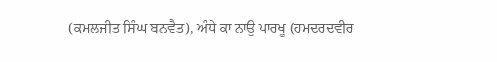(ਕਮਲਜੀਤ ਸਿੰਘ ਬਨਵੈਤ), ਅੰਧੇ ਕਾ ਨਾਉ ਪਾਰਖੂ (ਹਮਦਰਦਵੀਰ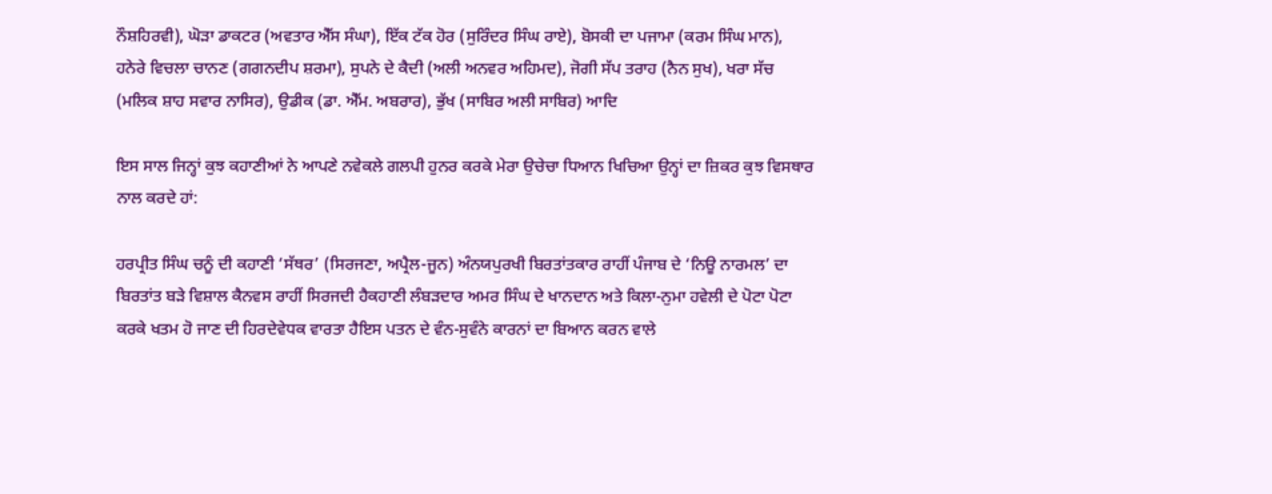ਨੌਸ਼ਹਿਰਵੀ), ਘੋੜਾ ਡਾਕਟਰ (ਅਵਤਾਰ ਐੱਸ ਸੰਘਾ), ਇੱਕ ਟੱਕ ਹੋਰ (ਸੁਰਿੰਦਰ ਸਿੰਘ ਰਾਏ), ਬੋਸਕੀ ਦਾ ਪਜਾਮਾ (ਕਰਮ ਸਿੰਘ ਮਾਨ), ਹਨੇਰੇ ਵਿਚਲਾ ਚਾਨਣ (ਗਗਨਦੀਪ ਸ਼ਰਮਾ), ਸੁਪਨੇ ਦੇ ਕੈਦੀ (ਅਲੀ ਅਨਵਰ ਅਹਿਮਦ), ਜੋਗੀ ਸੱਪ ਤਰਾਹ (ਨੈਨ ਸੁਖ), ਖਰਾ ਸੱਚ (ਮਲਿਕ ਸ਼ਾਹ ਸਵਾਰ ਨਾਸਿਰ), ਉਡੀਕ (ਡਾ. ਐੱਮ. ਅਬਰਾਰ), ਭੁੱਖ (ਸਾਬਿਰ ਅਲੀ ਸਾਬਿਰ) ਆਦਿ

ਇਸ ਸਾਲ ਜਿਨ੍ਹਾਂ ਕੁਝ ਕਹਾਣੀਆਂ ਨੇ ਆਪਣੇ ਨਵੇਕਲੇ ਗਲਪੀ ਹੁਨਰ ਕਰਕੇ ਮੇਰਾ ਉਚੇਚਾ ਧਿਆਨ ਖਿਚਿਆ ਉਨ੍ਹਾਂ ਦਾ ਜ਼ਿਕਰ ਕੁਝ ਵਿਸਥਾਰ ਨਾਲ ਕਰਦੇ ਹਾਂ:

ਹਰਪ੍ਰੀਤ ਸਿੰਘ ਚਨੂੰ ਦੀ ਕਹਾਣੀ ‘ਸੱਥਰ’ (ਸਿਰਜਣਾ, ਅਪ੍ਰੈਲ-ਜੂਨ) ਅੰਨਯਪੁਰਖੀ ਬਿਰਤਾਂਤਕਾਰ ਰਾਹੀਂ ਪੰਜਾਬ ਦੇ ‘ਨਿਊ ਨਾਰਮਲ’ ਦਾ ਬਿਰਤਾਂਤ ਬੜੇ ਵਿਸ਼ਾਲ ਕੈਨਵਸ ਰਾਹੀਂ ਸਿਰਜਦੀ ਹੈਕਹਾਣੀ ਲੰਬੜਦਾਰ ਅਮਰ ਸਿੰਘ ਦੇ ਖਾਨਦਾਨ ਅਤੇ ਕਿਲਾ-ਨੁਮਾ ਹਵੇਲੀ ਦੇ ਪੋਟਾ ਪੋਟਾ ਕਰਕੇ ਖਤਮ ਹੋ ਜਾਣ ਦੀ ਹਿਰਦੇਵੇਧਕ ਵਾਰਤਾ ਹੈਇਸ ਪਤਨ ਦੇ ਵੰਨ-ਸੁਵੰਨੇ ਕਾਰਨਾਂ ਦਾ ਬਿਆਨ ਕਰਨ ਵਾਲੇ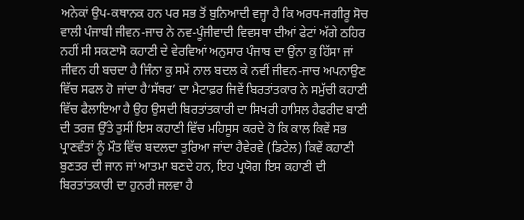ਅਨੇਕਾਂ ਉਪ-ਕਥਾਨਕ ਹਨ ਪਰ ਸਭ ਤੋਂ ਬੁਨਿਆਦੀ ਵਜ੍ਹਾ ਹੈ ਕਿ ਅਰਧ-ਜਗੀਰੂ ਸੋਚ ਵਾਲੀ ਪੰਜਾਬੀ ਜੀਵਨ-ਜਾਚ ਨੇ ਨਵ-ਪੂੰਜੀਵਾਦੀ ਵਿਵਸਥਾ ਦੀਆਂ ਫੇਟਾਂ ਅੱਗੇ ਠਹਿਰ ਨਹੀਂ ਸੀ ਸਕਣਾਸੋ ਕਹਾਣੀ ਦੇ ਵੇਰਵਿਆਂ ਅਨੁਸਾਰ ਪੰਜਾਬ ਦਾ ਉਂਨਾ ਕੁ ਹਿੱਸਾ ਜਾਂ ਜੀਵਨ ਹੀ ਬਚਦਾ ਹੈ ਜਿੰਨਾ ਕੁ ਸਮੇਂ ਨਾਲ ਬਦਲ ਕੇ ਨਵੀਂ ਜੀਵਨ-ਜਾਚ ਅਪਨਾਉਣ ਵਿੱਚ ਸਫਲ ਹੋ ਜਾਂਦਾ ਹੈ‘ਸੱਥਰ’ ਦਾ ਮੈਟਾਫ਼ਰ ਜਿਵੇਂ ਬਿਰਤਾਂਤਕਾਰ ਨੇ ਸਮੁੱਚੀ ਕਹਾਣੀ ਵਿੱਚ ਫੈਲਾਇਆ ਹੈ ਉਹ ਉਸਦੀ ਬਿਰਤਾਂਤਕਾਰੀ ਦਾ ਸਿਖਰੀ ਹਾਸਿਲ ਹੈਫਰੀਦ ਬਾਣੀ ਦੀ ਤਰਜ਼ ਉੱਤੇ ਤੁਸੀਂ ਇਸ ਕਹਾਣੀ ਵਿੱਚ ਮਹਿਸੂਸ ਕਰਦੇ ਹੋ ਕਿ ਕਾਲ ਕਿਵੇਂ ਸਭ ਪ੍ਰਾਣਵੰਤਾਂ ਨੂੰ ਮੌਤ ਵਿੱਚ ਬਦਲਦਾ ਤੁਰਿਆ ਜਾਂਦਾ ਹੈਵੇਰਵੇ (ਡਿਟੇਲ) ਕਿਵੇਂ ਕਹਾਣੀ ਬੁਣਤਰ ਦੀ ਜਾਨ ਜਾਂ ਆਤਮਾ ਬਣਦੇ ਹਨ, ਇਹ ਪ੍ਰਯੋਗ ਇਸ ਕਹਾਣੀ ਦੀ ਬਿਰਤਾਂਤਕਾਰੀ ਦਾ ਹੁਨਰੀ ਜਲਵਾ ਹੈ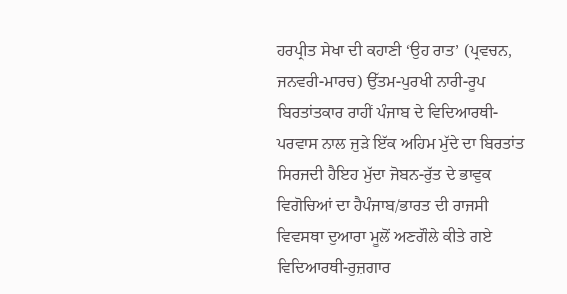ਹਰਪ੍ਰੀਤ ਸੇਖਾ ਦੀ ਕਹਾਣੀ ‘ਉਹ ਰਾਤ’ (ਪ੍ਰਵਚਨ, ਜਨਵਰੀ-ਮਾਰਚ) ਉੱਤਮ-ਪੁਰਖੀ ਨਾਰੀ-ਰੂਪ ਬਿਰਤਾਂਤਕਾਰ ਰਾਹੀਂ ਪੰਜਾਬ ਦੇ ਵਿਦਿਆਰਥੀ-ਪਰਵਾਸ ਨਾਲ ਜੁੜੇ ਇੱਕ ਅਹਿਮ ਮੁੱਦੇ ਦਾ ਬਿਰਤਾਂਤ ਸਿਰਜਦੀ ਹੈਇਹ ਮੁੱਦਾ ਜੋਬਨ-ਰੁੱਤ ਦੇ ਭਾਵੁਕ ਵਿਗੋਚਿਆਂ ਦਾ ਹੈਪੰਜਾਬ/ਭਾਰਤ ਦੀ ਰਾਜਸੀ ਵਿਵਸਥਾ ਦੁਆਰਾ ਮੂਲੋਂ ਅਣਗੌਲੇ ਕੀਤੇ ਗਏ ਵਿਦਿਆਰਥੀ-ਰੁਜ਼ਗਾਰ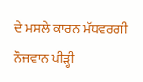ਦੇ ਮਸਲੇ ਕਾਰਨ ਮੱਧਵਰਗੀ ਨੌਜਵਾਨ ਪੀੜ੍ਹੀ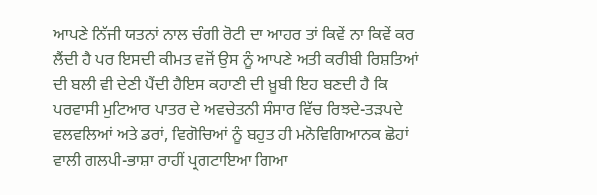ਆਪਣੇ ਨਿੱਜੀ ਯਤਨਾਂ ਨਾਲ ਚੰਗੀ ਰੋਟੀ ਦਾ ਆਹਰ ਤਾਂ ਕਿਵੇਂ ਨਾ ਕਿਵੇਂ ਕਰ ਲੈਂਦੀ ਹੈ ਪਰ ਇਸਦੀ ਕੀਮਤ ਵਜੋਂ ਉਸ ਨੂੰ ਆਪਣੇ ਅਤੀ ਕਰੀਬੀ ਰਿਸ਼ਤਿਆਂ ਦੀ ਬਲੀ ਵੀ ਦੇਣੀ ਪੈਂਦੀ ਹੈਇਸ ਕਹਾਣੀ ਦੀ ਖ਼ੂਬੀ ਇਹ ਬਣਦੀ ਹੈ ਕਿ ਪਰਵਾਸੀ ਮੁਟਿਆਰ ਪਾਤਰ ਦੇ ਅਵਚੇਤਨੀ ਸੰਸਾਰ ਵਿੱਚ ਰਿਝਦੇ-ਤੜਪਦੇ ਵਲਵਲਿਆਂ ਅਤੇ ਡਰਾਂ, ਵਿਗੋਚਿਆਂ ਨੂੰ ਬਹੁਤ ਹੀ ਮਨੋਵਿਗਿਆਨਕ ਛੋਹਾਂ ਵਾਲੀ ਗਲਪੀ-ਭਾਸ਼ਾ ਰਾਹੀਂ ਪ੍ਰਗਟਾਇਆ ਗਿਆ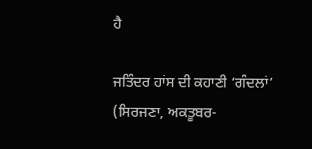ਹੈ

ਜਤਿੰਦਰ ਹਾਂਸ ਦੀ ਕਹਾਣੀ ‘ਗੰਦਲਾਂ’ (ਸਿਰਜਣਾ, ਅਕਤੂਬਰ-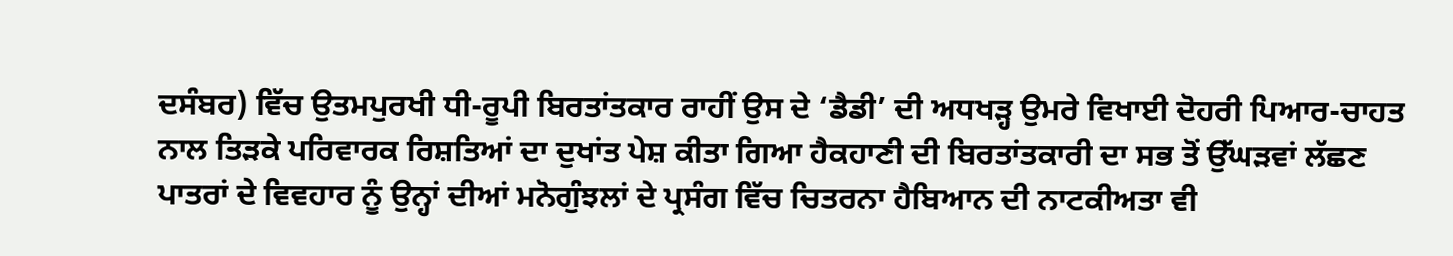ਦਸੰਬਰ) ਵਿੱਚ ਉਤਮਪੁਰਖੀ ਧੀ-ਰੂਪੀ ਬਿਰਤਾਂਤਕਾਰ ਰਾਹੀਂ ਉਸ ਦੇ ‘ਡੈਡੀ’ ਦੀ ਅਧਖੜ੍ਹ ਉਮਰੇ ਵਿਖਾਈ ਦੋਹਰੀ ਪਿਆਰ-ਚਾਹਤ ਨਾਲ ਤਿੜਕੇ ਪਰਿਵਾਰਕ ਰਿਸ਼ਤਿਆਂ ਦਾ ਦੁਖਾਂਤ ਪੇਸ਼ ਕੀਤਾ ਗਿਆ ਹੈਕਹਾਣੀ ਦੀ ਬਿਰਤਾਂਤਕਾਰੀ ਦਾ ਸਭ ਤੋਂ ਉੱਘੜਵਾਂ ਲੱਛਣ ਪਾਤਰਾਂ ਦੇ ਵਿਵਹਾਰ ਨੂੰ ਉਨ੍ਹਾਂ ਦੀਆਂ ਮਨੋਗੁੰਝਲਾਂ ਦੇ ਪ੍ਰਸੰਗ ਵਿੱਚ ਚਿਤਰਨਾ ਹੈਬਿਆਨ ਦੀ ਨਾਟਕੀਅਤਾ ਵੀ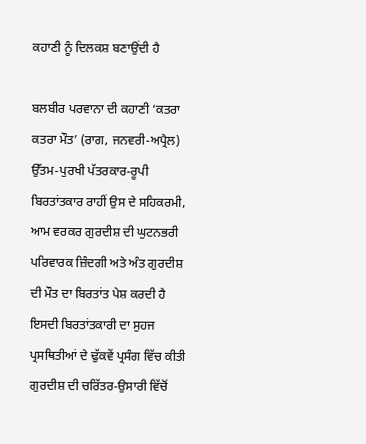ਕਹਾਣੀ ਨੂੰ ਦਿਲਕਸ਼ ਬਣਾਉਂਦੀ ਹੈ

ਬਲਬੀਰ ਪਰਵਾਨਾ ਦੀ ਕਹਾਣੀ ‘ਕਤਰਾ ਕਤਰਾ ਮੌਤ’ (ਰਾਗ, ਜਨਵਰੀ-ਅਪ੍ਰੈਲ) ਉੱਤਮ-ਪੁਰਖੀ ਪੱਤਰਕਾਰ-ਰੂਪੀ ਬਿਰਤਾਂਤਕਾਰ ਰਾਹੀਂ ਉਸ ਦੇ ਸਹਿਕਰਮੀ, ਆਮ ਵਰਕਰ ਗੁਰਦੀਸ਼ ਦੀ ਘੁਟਨਭਰੀ ਪਰਿਵਾਰਕ ਜ਼ਿੰਦਗੀ ਅਤੇ ਅੰਤ ਗੁਰਦੀਸ਼ ਦੀ ਮੌਤ ਦਾ ਬਿਰਤਾਂਤ ਪੇਸ਼ ਕਰਦੀ ਹੈ ਇਸਦੀ ਬਿਰਤਾਂਤਕਾਰੀ ਦਾ ਸੁਹਜ ਪ੍ਰਸਥਿਤੀਆਂ ਦੇ ਢੁੱਕਵੇਂ ਪ੍ਰਸੰਗ ਵਿੱਚ ਕੀਤੀ ਗੁਰਦੀਸ਼ ਦੀ ਚਰਿੱਤਰ-ਉਸਾਰੀ ਵਿੱਚੋਂ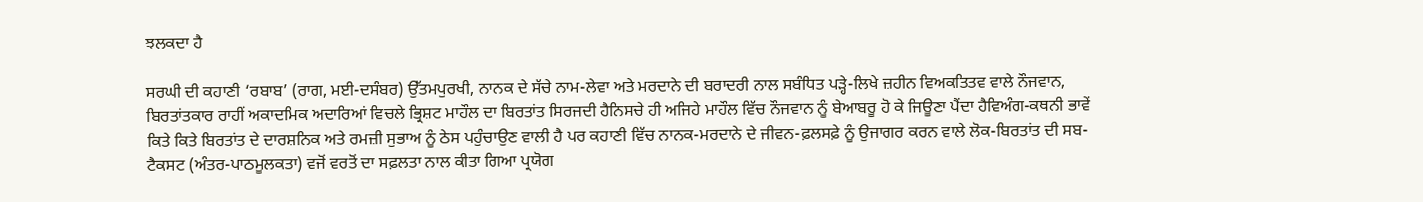ਝਲਕਦਾ ਹੈ

ਸਰਘੀ ਦੀ ਕਹਾਣੀ ‘ਰਬਾਬ’ (ਰਾਗ, ਮਈ-ਦਸੰਬਰ) ਉੱਤਮਪੁਰਖੀ, ਨਾਨਕ ਦੇ ਸੱਚੇ ਨਾਮ-ਲੇਵਾ ਅਤੇ ਮਰਦਾਨੇ ਦੀ ਬਰਾਦਰੀ ਨਾਲ ਸਬੰਧਿਤ ਪੜ੍ਹੇ-ਲਿਖੇ ਜ਼ਹੀਨ ਵਿਅਕਤਿਤਵ ਵਾਲੇ ਨੌਜਵਾਨ, ਬਿਰਤਾਂਤਕਾਰ ਰਾਹੀਂ ਅਕਾਦਮਿਕ ਅਦਾਰਿਆਂ ਵਿਚਲੇ ਭ੍ਰਿਸ਼ਟ ਮਾਹੌਲ ਦਾ ਬਿਰਤਾਂਤ ਸਿਰਜਦੀ ਹੈਨਿਸਚੇ ਹੀ ਅਜਿਹੇ ਮਾਹੌਲ ਵਿੱਚ ਨੌਜਵਾਨ ਨੂੰ ਬੇਆਬਰੂ ਹੋ ਕੇ ਜਿਊਣਾ ਪੈਂਦਾ ਹੈਵਿਅੰਗ-ਕਥਨੀ ਭਾਵੇਂ ਕਿਤੇ ਕਿਤੇ ਬਿਰਤਾਂਤ ਦੇ ਦਾਰਸ਼ਨਿਕ ਅਤੇ ਰਮਜ਼ੀ ਸੁਭਾਅ ਨੂੰ ਠੇਸ ਪਹੁੰਚਾਉਣ ਵਾਲੀ ਹੈ ਪਰ ਕਹਾਣੀ ਵਿੱਚ ਨਾਨਕ-ਮਰਦਾਨੇ ਦੇ ਜੀਵਨ-ਫ਼ਲਸਫ਼ੇ ਨੂੰ ਉਜਾਗਰ ਕਰਨ ਵਾਲੇ ਲੋਕ-ਬਿਰਤਾਂਤ ਦੀ ਸਬ-ਟੈਕਸਟ (ਅੰਤਰ-ਪਾਠਮੂਲਕਤਾ) ਵਜੋਂ ਵਰਤੋਂ ਦਾ ਸਫ਼ਲਤਾ ਨਾਲ ਕੀਤਾ ਗਿਆ ਪ੍ਰਯੋਗ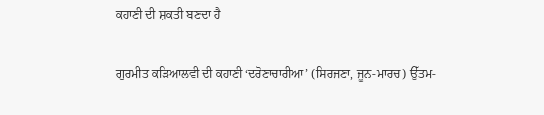ਕਹਾਣੀ ਦੀ ਸ਼ਕਤੀ ਬਣਦਾ ਹੈ

ਗੁਰਮੀਤ ਕੜਿਆਲਵੀ ਦੀ ਕਹਾਣੀ ‘ਦਰੋਣਾਚਾਰੀਆ’ (ਸਿਰਜਣਾ, ਜੂਨ-ਮਾਰਚ) ਉੱਤਮ-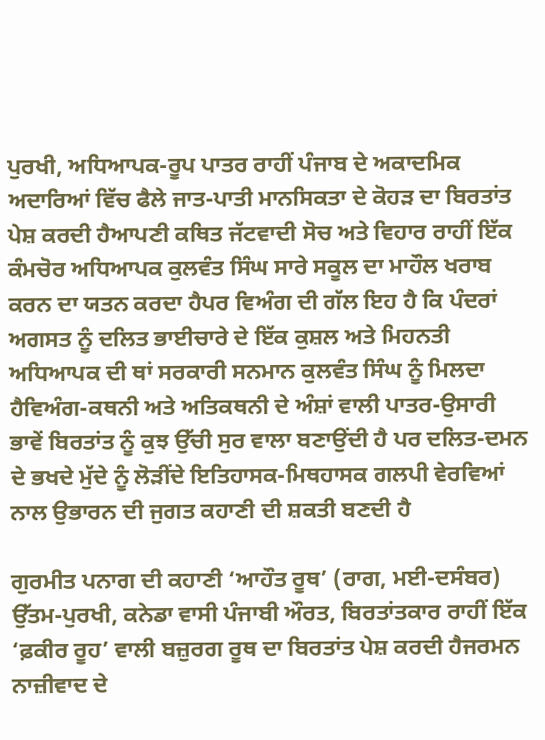ਪੁਰਖੀ, ਅਧਿਆਪਕ-ਰੂਪ ਪਾਤਰ ਰਾਹੀਂ ਪੰਜਾਬ ਦੇ ਅਕਾਦਮਿਕ ਅਦਾਰਿਆਂ ਵਿੱਚ ਫੈਲੇ ਜਾਤ-ਪਾਤੀ ਮਾਨਸਿਕਤਾ ਦੇ ਕੋਹੜ ਦਾ ਬਿਰਤਾਂਤ ਪੇਸ਼ ਕਰਦੀ ਹੈਆਪਣੀ ਕਥਿਤ ਜੱਟਵਾਦੀ ਸੋਚ ਅਤੇ ਵਿਹਾਰ ਰਾਹੀਂ ਇੱਕ ਕੰਮਚੋਰ ਅਧਿਆਪਕ ਕੁਲਵੰਤ ਸਿੰਘ ਸਾਰੇ ਸਕੂਲ ਦਾ ਮਾਹੌਲ ਖਰਾਬ ਕਰਨ ਦਾ ਯਤਨ ਕਰਦਾ ਹੈਪਰ ਵਿਅੰਗ ਦੀ ਗੱਲ ਇਹ ਹੈ ਕਿ ਪੰਦਰਾਂ ਅਗਸਤ ਨੂੰ ਦਲਿਤ ਭਾਈਚਾਰੇ ਦੇ ਇੱਕ ਕੁਸ਼ਲ ਅਤੇ ਮਿਹਨਤੀ ਅਧਿਆਪਕ ਦੀ ਥਾਂ ਸਰਕਾਰੀ ਸਨਮਾਨ ਕੁਲਵੰਤ ਸਿੰਘ ਨੂੰ ਮਿਲਦਾ ਹੈਵਿਅੰਗ-ਕਥਨੀ ਅਤੇ ਅਤਿਕਥਨੀ ਦੇ ਅੰਸ਼ਾਂ ਵਾਲੀ ਪਾਤਰ-ਉਸਾਰੀ ਭਾਵੇਂ ਬਿਰਤਾਂਤ ਨੂੰ ਕੁਝ ਉੱਚੀ ਸੁਰ ਵਾਲਾ ਬਣਾਉਂਦੀ ਹੈ ਪਰ ਦਲਿਤ-ਦਮਨ ਦੇ ਭਖਦੇ ਮੁੱਦੇ ਨੂੰ ਲੋੜੀਂਦੇ ਇਤਿਹਾਸਕ-ਮਿਥਹਾਸਕ ਗਲਪੀ ਵੇਰਵਿਆਂ ਨਾਲ ਉਭਾਰਨ ਦੀ ਜੁਗਤ ਕਹਾਣੀ ਦੀ ਸ਼ਕਤੀ ਬਣਦੀ ਹੈ

ਗੁਰਮੀਤ ਪਨਾਗ ਦੀ ਕਹਾਣੀ ‘ਆਹੌਤ ਰੂਥ’ (ਰਾਗ, ਮਈ-ਦਸੰਬਰ) ਉੱਤਮ-ਪੁਰਖੀ, ਕਨੇਡਾ ਵਾਸੀ ਪੰਜਾਬੀ ਔਰਤ, ਬਿਰਤਾਂਤਕਾਰ ਰਾਹੀਂ ਇੱਕ ‘ਫ਼ਕੀਰ ਰੂਹ’ ਵਾਲੀ ਬਜ਼ੁਰਗ ਰੂਥ ਦਾ ਬਿਰਤਾਂਤ ਪੇਸ਼ ਕਰਦੀ ਹੈਜਰਮਨ ਨਾਜ਼ੀਵਾਦ ਦੇ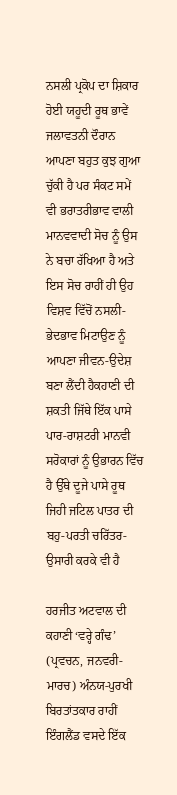ਨਸਲੀ ਪ੍ਰਕੋਪ ਦਾ ਸ਼ਿਕਾਰ ਹੋਈ ਯਹੂਦੀ ਰੂਥ ਭਾਵੇਂ ਜਲਾਵਤਨੀ ਦੌਰਾਨ ਆਪਣਾ ਬਹੁਤ ਕੁਝ ਗੁਆ ਚੁੱਕੀ ਹੈ ਪਰ ਸੰਕਟ ਸਮੇਂ ਵੀ ਭਰਾਤਰੀਭਾਵ ਵਾਲੀ ਮਾਨਵਵਾਦੀ ਸੋਚ ਨੂੰ ਉਸ ਨੇ ਬਚਾ ਰੱਖਿਆ ਹੈ ਅਤੇ ਇਸ ਸੋਚ ਰਾਹੀਂ ਹੀ ਉਹ ਵਿਸ਼ਵ ਵਿੱਚੋਂ ਨਸਲੀ-ਭੇਦਭਾਵ ਮਿਟਾਉਣ ਨੂੰ ਆਪਣਾ ਜੀਵਨ-ਉਦੇਸ਼ ਬਣਾ ਲੈਂਦੀ ਹੈਕਹਾਣੀ ਦੀ ਸ਼ਕਤੀ ਜਿੱਥੇ ਇੱਕ ਪਾਸੇ ਪਾਰ-ਰਾਸ਼ਟਰੀ ਮਾਨਵੀ ਸਰੋਕਾਰਾਂ ਨੂੰ ਉਭਾਰਨ ਵਿੱਚ ਹੈ ਉੱਥੇ ਦੂਜੇ ਪਾਸੇ ਰੂਥ ਜਿਹੀ ਜਟਿਲ ਪਾਤਰ ਦੀ ਬਹੁ-ਪਰਤੀ ਚਰਿੱਤਰ-ਉਸਾਰੀ ਕਰਕੇ ਵੀ ਹੈ

ਹਰਜੀਤ ਅਟਵਾਲ ਦੀ ਕਹਾਣੀ ‘ਵਰ੍ਹੇ ਗੰਢ’ (ਪ੍ਰਵਚਨ, ਜਨਵਰੀ-ਮਾਰਚ) ਅੰਨਯ-ਪੁਰਖੀ ਬਿਰਤਾਂਤਕਾਰ ਰਾਹੀਂ ਇੰਗਲੈਂਡ ਵਸਦੇ ਇੱਕ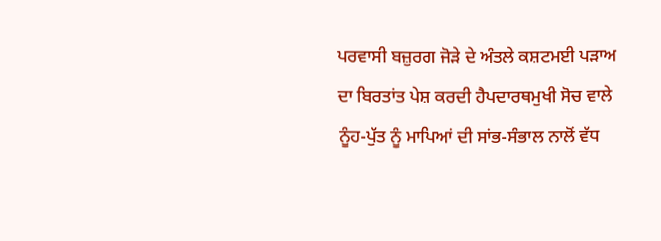ਪਰਵਾਸੀ ਬਜ਼ੁਰਗ ਜੋੜੇ ਦੇ ਅੰਤਲੇ ਕਸ਼ਟਮਈ ਪੜਾਅ ਦਾ ਬਿਰਤਾਂਤ ਪੇਸ਼ ਕਰਦੀ ਹੈਪਦਾਰਥਮੁਖੀ ਸੋਚ ਵਾਲੇ ਨੂੰਹ-ਪੁੱਤ ਨੂੰ ਮਾਪਿਆਂ ਦੀ ਸਾਂਭ-ਸੰਭਾਲ ਨਾਲੋਂ ਵੱਧ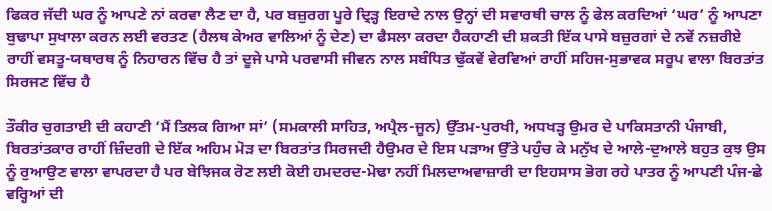ਫਿਕਰ ਜੱਦੀ ਘਰ ਨੂੰ ਆਪਣੇ ਨਾਂ ਕਰਵਾ ਲੈਣ ਦਾ ਹੈ, ਪਰ ਬਜ਼ੁਰਗ ਪੂਰੇ ਦ੍ਰਿੜ੍ਹ ਇਰਾਦੇ ਨਾਲ ਉਨ੍ਹਾਂ ਦੀ ਸਵਾਰਥੀ ਚਾਲ ਨੂੰ ਫੇਲ ਕਰਦਿਆਂ ‘ਘਰ’ ਨੂੰ ਆਪਣਾ ਬੁਢਾਪਾ ਸੁਖਾਲਾ ਕਰਨ ਲਈ ਵਰਤਣ (ਹੈਲਥ ਕੇਅਰ ਵਾਲਿਆਂ ਨੂੰ ਦੇਣ) ਦਾ ਫੈਸਲਾ ਕਰਦਾ ਹੈਕਹਾਣੀ ਦੀ ਸ਼ਕਤੀ ਇੱਕ ਪਾਸੇ ਬਜ਼ੁਰਗਾਂ ਦੇ ਨਵੇਂ ਨਜ਼ਰੀਏ ਰਾਹੀਂ ਵਸਤੂ-ਯਥਾਰਥ ਨੂੰ ਨਿਹਾਰਨ ਵਿੱਚ ਹੈ ਤਾਂ ਦੂਜੇ ਪਾਸੇ ਪਰਵਾਸੀ ਜੀਵਨ ਨਾਲ ਸਬੰਧਿਤ ਢੁੱਕਵੇਂ ਵੇਰਵਿਆਂ ਰਾਹੀਂ ਸਹਿਜ-ਸੁਭਾਵਕ ਸਰੂਪ ਵਾਲਾ ਬਿਰਤਾਂਤ ਸਿਰਜਣ ਵਿੱਚ ਹੈ

ਤੌਕੀਰ ਚੁਗਤਾਈ ਦੀ ਕਹਾਣੀ ‘ਮੈਂ ਤਿਲਕ ਗਿਆ ਸਾਂ’ (ਸਮਕਾਲੀ ਸਾਹਿਤ, ਅਪ੍ਰੈਲ-ਜੂਨ) ਉੱਤਮ-ਪੁਰਖੀ, ਅਧਖੜ੍ਹ ਉਮਰ ਦੇ ਪਾਕਿਸਤਾਨੀ ਪੰਜਾਬੀ, ਬਿਰਤਾਂਤਕਾਰ ਰਾਹੀਂ ਜ਼ਿੰਦਗੀ ਦੇ ਇੱਕ ਅਹਿਮ ਮੋੜ ਦਾ ਬਿਰਤਾਂਤ ਸਿਰਜਦੀ ਹੈਉਮਰ ਦੇ ਇਸ ਪੜਾਅ ਉੱਤੇ ਪਹੁੰਚ ਕੇ ਮਨੁੱਖ ਦੇ ਆਲੇ-ਦੁਆਲੇ ਬਹੁਤ ਕੁਝ ਉਸ ਨੂੰ ਰੁਆਉਣ ਵਾਲਾ ਵਾਪਰਦਾ ਹੈ ਪਰ ਬੇਝਿਜਕ ਰੋਣ ਲਈ ਕੋਈ ਹਮਦਰਦ-ਮੋਢਾ ਨਹੀਂ ਮਿਲਦਾਅਵਾਜ਼ਾਰੀ ਦਾ ਇਹਸਾਸ ਭੋਗ ਰਹੇ ਪਾਤਰ ਨੂੰ ਆਪਣੀ ਪੰਜ-ਛੇ ਵਰ੍ਹਿਆਂ ਦੀ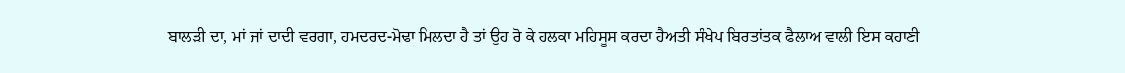ਬਾਲੜੀ ਦਾ, ਮਾਂ ਜਾਂ ਦਾਦੀ ਵਰਗਾ, ਹਮਦਰਦ-ਮੋਢਾ ਮਿਲਦਾ ਹੈ ਤਾਂ ਉਹ ਰੋ ਕੇ ਹਲਕਾ ਮਹਿਸੂਸ ਕਰਦਾ ਹੈਅਤੀ ਸੰਖੇਪ ਬਿਰਤਾਂਤਕ ਫੈਲਾਅ ਵਾਲੀ ਇਸ ਕਹਾਣੀ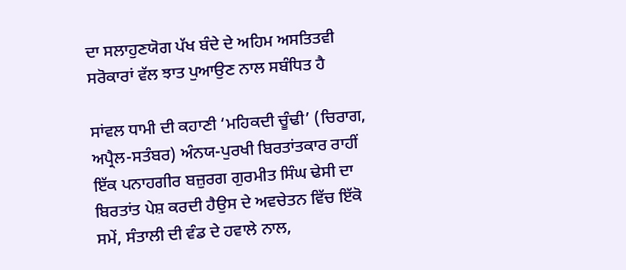ਦਾ ਸਲਾਹੁਣਯੋਗ ਪੱਖ ਬੰਦੇ ਦੇ ਅਹਿਮ ਅਸਤਿਤਵੀ ਸਰੋਕਾਰਾਂ ਵੱਲ ਝਾਤ ਪੁਆਉਣ ਨਾਲ ਸਬੰਧਿਤ ਹੈ

ਸਾਂਵਲ ਧਾਮੀ ਦੀ ਕਹਾਣੀ ‘ਮਹਿਕਦੀ ਚੂੰਢੀ’ (ਚਿਰਾਗ, ਅਪ੍ਰੈਲ-ਸਤੰਬਰ) ਅੰਨਯ-ਪੁਰਖੀ ਬਿਰਤਾਂਤਕਾਰ ਰਾਹੀਂ ਇੱਕ ਪਨਾਹਗੀਰ ਬਜ਼ੁਰਗ ਗੁਰਮੀਤ ਸਿੰਘ ਢੇਸੀ ਦਾ ਬਿਰਤਾਂਤ ਪੇਸ਼ ਕਰਦੀ ਹੈਉਸ ਦੇ ਅਵਚੇਤਨ ਵਿੱਚ ਇੱਕੋ ਸਮੇਂ, ਸੰਤਾਲੀ ਦੀ ਵੰਡ ਦੇ ਹਵਾਲੇ ਨਾਲ,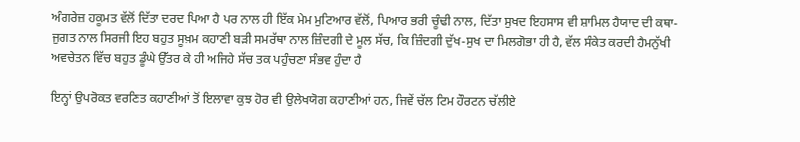ਅੰਗਰੇਜ਼ ਹਕੂਮਤ ਵੱਲੋਂ ਦਿੱਤਾ ਦਰਦ ਪਿਆ ਹੈ ਪਰ ਨਾਲ ਹੀ ਇੱਕ ਮੇਮ ਮੁਟਿਆਰ ਵੱਲੋਂ, ਪਿਆਰ ਭਰੀ ਚੂੰਢੀ ਨਾਲ, ਦਿੱਤਾ ਸੁਖਦ ਇਹਸਾਸ ਵੀ ਸ਼ਾਮਿਲ ਹੈਯਾਦ ਦੀ ਕਥਾ-ਜੁਗਤ ਨਾਲ ਸਿਰਜੀ ਇਹ ਬਹੁਤ ਸੂਖ਼ਮ ਕਹਾਣੀ ਬੜੀ ਸਮਰੱਥਾ ਨਾਲ ਜ਼ਿੰਦਗੀ ਦੇ ਮੂਲ ਸੱਚ, ਕਿ ਜ਼ਿੰਦਗੀ ਦੁੱਖ-ਸੁਖ ਦਾ ਮਿਲਗੋਭਾ ਹੀ ਹੈ, ਵੱਲ ਸੰਕੇਤ ਕਰਦੀ ਹੈਮਨੁੱਖੀ ਅਵਚੇਤਨ ਵਿੱਚ ਬਹੁਤ ਡੂੰਘੇ ਉੱਤਰ ਕੇ ਹੀ ਅਜਿਹੇ ਸੱਚ ਤਕ ਪਹੁੰਚਣਾ ਸੰਭਵ ਹੁੰਦਾ ਹੈ

ਇਨ੍ਹਾਂ ਉਪਰੋਕਤ ਵਰਣਿਤ ਕਹਾਣੀਆਂ ਤੋਂ ਇਲਾਵਾ ਕੁਝ ਹੋਰ ਵੀ ਉਲੇਖਯੋਗ ਕਹਾਣੀਆਂ ਹਨ, ਜਿਵੇਂ ਚੱਲ ਟਿਮ ਹੌਰਟਨ ਚੱਲੀਏ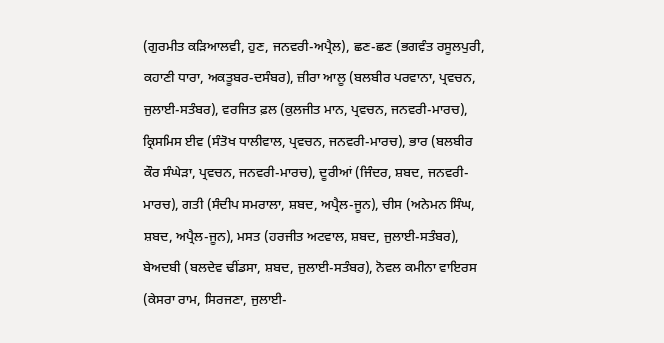(ਗੁਰਮੀਤ ਕੜਿਆਲਵੀ, ਹੁਣ, ਜਨਵਰੀ-ਅਪ੍ਰੈਲ), ਛਣ-ਛਣ (ਭਗਵੰਤ ਰਸੂਲਪੁਰੀ, ਕਹਾਣੀ ਧਾਰਾ, ਅਕਤੂਬਰ-ਦਸੰਬਰ), ਜ਼ੀਰਾ ਆਲੂ (ਬਲਬੀਰ ਪਰਵਾਨਾ, ਪ੍ਰਵਚਨ, ਜੁਲਾਈ-ਸਤੰਬਰ), ਵਰਜਿਤ ਫ਼ਲ (ਕੁਲਜੀਤ ਮਾਨ, ਪ੍ਰਵਚਨ, ਜਨਵਰੀ-ਮਾਰਚ), ਕ੍ਰਿਸਮਿਸ ਈਵ (ਸੰਤੋਖ ਧਾਲੀਵਾਲ, ਪ੍ਰਵਚਨ, ਜਨਵਰੀ-ਮਾਰਚ), ਭਾਰ (ਬਲਬੀਰ ਕੌਰ ਸੰਘੇੜਾ, ਪ੍ਰਵਚਨ, ਜਨਵਰੀ-ਮਾਰਚ), ਦੂਰੀਆਂ (ਜਿੰਦਰ, ਸ਼ਬਦ, ਜਨਵਰੀ-ਮਾਰਚ), ਗਤੀ (ਸੰਦੀਪ ਸਮਰਾਲਾ, ਸ਼ਬਦ, ਅਪ੍ਰੈਲ-ਜੂਨ), ਚੀਸ (ਅਨੇਮਨ ਸਿੰਘ, ਸ਼ਬਦ, ਅਪ੍ਰੈਲ-ਜੂਨ), ਮਸਤ (ਹਰਜੀਤ ਅਟਵਾਲ, ਸ਼ਬਦ, ਜੁਲਾਈ-ਸਤੰਬਰ), ਬੇਅਦਬੀ (ਬਲਦੇਵ ਢੀਂਡਸਾ, ਸ਼ਬਦ, ਜੁਲਾਈ-ਸਤੰਬਰ), ਨੋਵਲ ਕਮੀਨਾ ਵਾਇਰਸ (ਕੇਸਰਾ ਰਾਮ, ਸਿਰਜਣਾ, ਜੁਲਾਈ-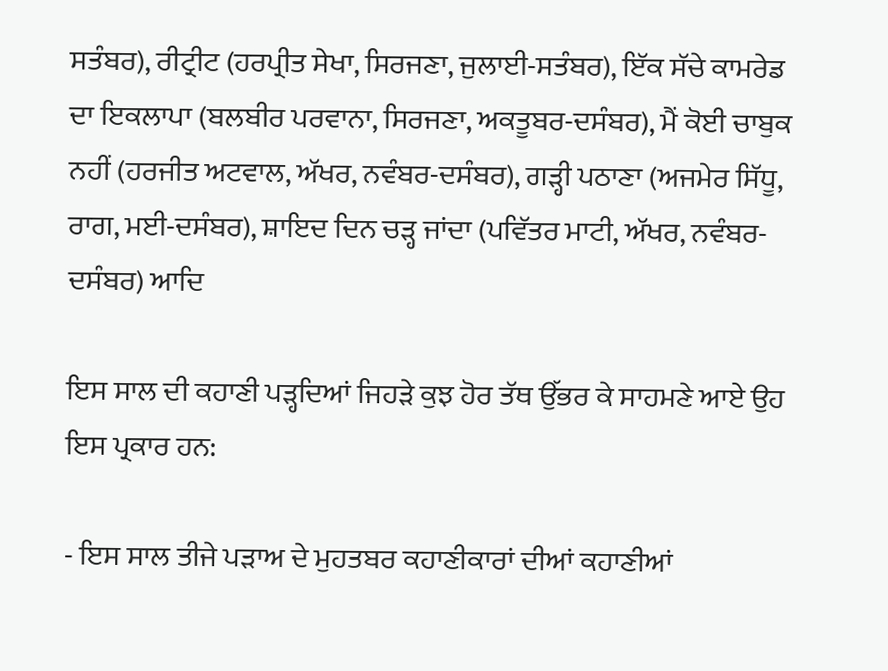ਸਤੰਬਰ), ਰੀਟ੍ਰੀਟ (ਹਰਪ੍ਰੀਤ ਸੇਖਾ, ਸਿਰਜਣਾ, ਜੁਲਾਈ-ਸਤੰਬਰ), ਇੱਕ ਸੱਚੇ ਕਾਮਰੇਡ ਦਾ ਇਕਲਾਪਾ (ਬਲਬੀਰ ਪਰਵਾਨਾ, ਸਿਰਜਣਾ, ਅਕਤੂਬਰ-ਦਸੰਬਰ), ਮੈਂ ਕੋਈ ਚਾਬੁਕ ਨਹੀਂ (ਹਰਜੀਤ ਅਟਵਾਲ, ਅੱਖਰ, ਨਵੰਬਰ-ਦਸੰਬਰ), ਗੜ੍ਹੀ ਪਠਾਣਾ (ਅਜਮੇਰ ਸਿੱਧੂ, ਰਾਗ, ਮਈ-ਦਸੰਬਰ), ਸ਼ਾਇਦ ਦਿਨ ਚੜ੍ਹ ਜਾਂਦਾ (ਪਵਿੱਤਰ ਮਾਟੀ, ਅੱਖਰ, ਨਵੰਬਰ-ਦਸੰਬਰ) ਆਦਿ

ਇਸ ਸਾਲ ਦੀ ਕਹਾਣੀ ਪੜ੍ਹਦਿਆਂ ਜਿਹੜੇ ਕੁਝ ਹੋਰ ਤੱਥ ਉੱਭਰ ਕੇ ਸਾਹਮਣੇ ਆਏ ਉਹ ਇਸ ਪ੍ਰਕਾਰ ਹਨ:

- ਇਸ ਸਾਲ ਤੀਜੇ ਪੜਾਅ ਦੇ ਮੁਹਤਬਰ ਕਹਾਣੀਕਾਰਾਂ ਦੀਆਂ ਕਹਾਣੀਆਂ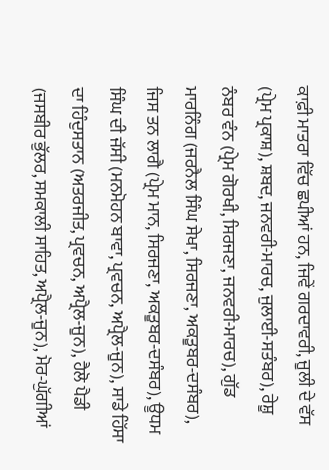ਕਾਫ਼ੀ ਮਾਤਰਾ ਵਿੱਚ ਛਪੀਆਂ ਹਨ, ਜਿਵੇਂ ਗਰਦਾਵਰੀ, ਜੂਲੀ ਦੇ ਵੱਸ (ਪ੍ਰੇਮ ਪ੍ਰਕਾਸ਼), ਸ਼ਬਦ, ਜਨਵਰੀ-ਮਾਰਚ, ਜੁਲਾਈ-ਸਤੰਬਰ), ਰੇਸ਼ੂ ਨੰਬਰ ਵੰਨ (ਪ੍ਰੇਮ ਗੋਰਖੀ, ਸਿਰਜਣਾ, ਜਨਵਰੀ-ਮਾਰਚ), ਗੁੱਡ ਮਾਰਨਿੰਗ (ਜਰਨੈਲ ਸਿੰਘ ਸੇਖਾ, ਸਿਰਜਣਾ, ਅਕਤੂਬਰ-ਦਸੰਬਰ), ਜਿਸ ਤਨ ਲਾਗੈ (ਪ੍ਰੇਮ ਮਾਨ, ਸਿਰਜਣਾ, ਅਕਤੂਬਰ-ਦਸੰਬਰ), ਊਧਮ ਸਿੰਘ ਦੀ ਜੱਸੀ (ਮਨਮੋਹਨ ਬਾਵਾ, ਪ੍ਰਵਚਨ, ਅਪ੍ਰੈਲ-ਜੂਨ), ਸਾਡੇ ਹਿੱਸਾ ਦਾ ਹਿੰਦੁਸਤਾਨ (ਅਤਰਜੀਤ, ਪ੍ਰਵਚਨ, ਅਪ੍ਰੈਲ-ਜੂਨ), ਹੈਲੋ ਪੈਡੀ (ਜਸਬੀਰ ਭੁੱਲਰ, ਸਮਕਾਲੀ ਸਾਹਿਤ, ਅਪ੍ਰੈਲ-ਜੂਨ), ਮੋਰ-ਘੁੱਗੀਆਂ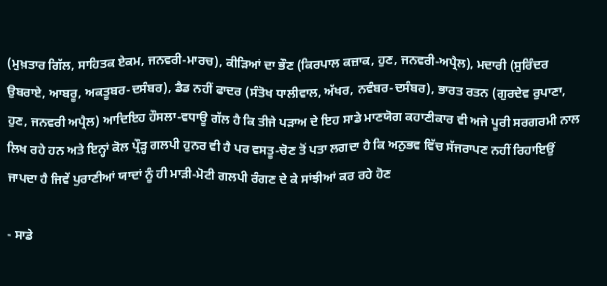(ਮੁਖ਼ਤਾਰ ਗਿੱਲ, ਸਾਹਿਤਕ ਏਕਮ, ਜਨਵਰੀ-ਮਾਰਚ), ਕੀੜਿਆਂ ਦਾ ਭੌਣ (ਕਿਰਪਾਲ ਕਜ਼ਾਕ, ਹੁਣ, ਜਨਵਰੀ-ਅਪ੍ਰੈਲ), ਮਦਾਰੀ (ਸੁਰਿੰਦਰ ਉਬਰਾਏ, ਆਬਰੂ, ਅਕਤੂਬਰ-ਦਸੰਬਰ), ਡੈਡ ਨਹੀਂ ਫਾਦਰ (ਸੰਤੋਖ ਧਾਲੀਵਾਲ, ਅੱਖਰ, ਨਵੰਬਰ-ਦਸੰਬਰ), ਭਾਰਤ ਰਤਨ (ਗੁਰਦੇਵ ਰੁਪਾਣਾ, ਹੁਣ, ਜਨਵਰੀ ਅਪ੍ਰੈਲ) ਆਦਿਇਹ ਹੌਸਲਾ-ਵਧਾਊ ਗੱਲ ਹੈ ਕਿ ਤੀਜੇ ਪੜਾਅ ਦੇ ਇਹ ਸਾਡੇ ਮਾਣਯੋਗ ਕਹਾਣੀਕਾਰ ਵੀ ਅਜੇ ਪੂਰੀ ਸਰਗਰਮੀ ਨਾਲ ਲਿਖ ਰਹੇ ਹਨ ਅਤੇ ਇਨ੍ਹਾਂ ਕੋਲ ਪ੍ਰੌੜ੍ਹ ਗਲਪੀ ਹੁਨਰ ਵੀ ਹੈ ਪਰ ਵਸਤੂ-ਚੋਣ ਤੋਂ ਪਤਾ ਲਗਦਾ ਹੈ ਕਿ ਅਨੁਭਵ ਵਿੱਚ ਸੱਜਰਾਪਣ ਨਹੀਂ ਰਿਹਾਇਉਂ ਜਾਪਦਾ ਹੈ ਜਿਵੇਂ ਪੁਰਾਣੀਆਂ ਯਾਦਾਂ ਨੂੰ ਹੀ ਮਾੜੀ-ਮੋਟੀ ਗਲਪੀ ਰੰਗਣ ਦੇ ਕੇ ਸਾਂਝੀਆਂ ਕਰ ਰਹੇ ਹੋਣ

- ਸਾਡੇ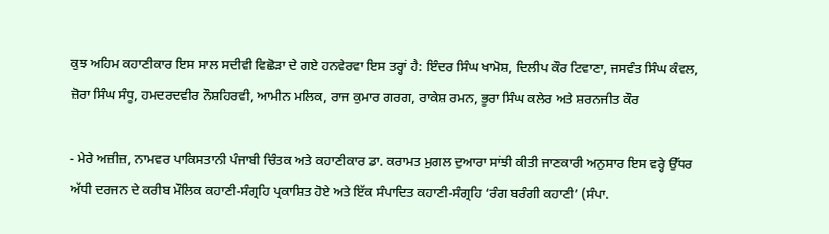ਕੁਝ ਅਹਿਮ ਕਹਾਣੀਕਾਰ ਇਸ ਸਾਲ ਸਦੀਵੀ ਵਿਛੋੜਾ ਦੇ ਗਏ ਹਨਵੇਰਵਾ ਇਸ ਤਰ੍ਹਾਂ ਹੈ: ਇੰਦਰ ਸਿੰਘ ਖਾਮੋਸ਼, ਦਿਲੀਪ ਕੌਰ ਟਿਵਾਣਾ, ਜਸਵੰਤ ਸਿੰਘ ਕੰਵਲ, ਜ਼ੋਰਾ ਸਿੰਘ ਸੰਧੂ, ਹਮਦਰਦਵੀਰ ਨੌਸ਼ਹਿਰਵੀ, ਆਮੀਨ ਮਲਿਕ, ਰਾਜ ਕੁਮਾਰ ਗਰਗ, ਰਾਕੇਸ਼ ਰਮਨ, ਭੂਰਾ ਸਿੰਘ ਕਲੇਰ ਅਤੇ ਸ਼ਰਨਜੀਤ ਕੌਰ

- ਮੇਰੇ ਅਜ਼ੀਜ਼, ਨਾਮਵਰ ਪਾਕਿਸਤਾਨੀ ਪੰਜਾਬੀ ਚਿੰਤਕ ਅਤੇ ਕਹਾਣੀਕਾਰ ਡਾ. ਕਰਾਮਤ ਮੁਗਲ ਦੁਆਰਾ ਸਾਂਝੀ ਕੀਤੀ ਜਾਣਕਾਰੀ ਅਨੁਸਾਰ ਇਸ ਵਰ੍ਹੇ ਉੱਧਰ ਅੱਧੀ ਦਰਜਨ ਦੇ ਕਰੀਬ ਮੌਲਿਕ ਕਹਾਣੀ-ਸੰਗ੍ਰਹਿ ਪ੍ਰਕਾਸ਼ਿਤ ਹੋਏ ਅਤੇ ਇੱਕ ਸੰਪਾਦਿਤ ਕਹਾਣੀ-ਸੰਗ੍ਰਹਿ ‘ਰੰਗ ਬਰੰਗੀ ਕਹਾਣੀ’ (ਸੰਪਾ.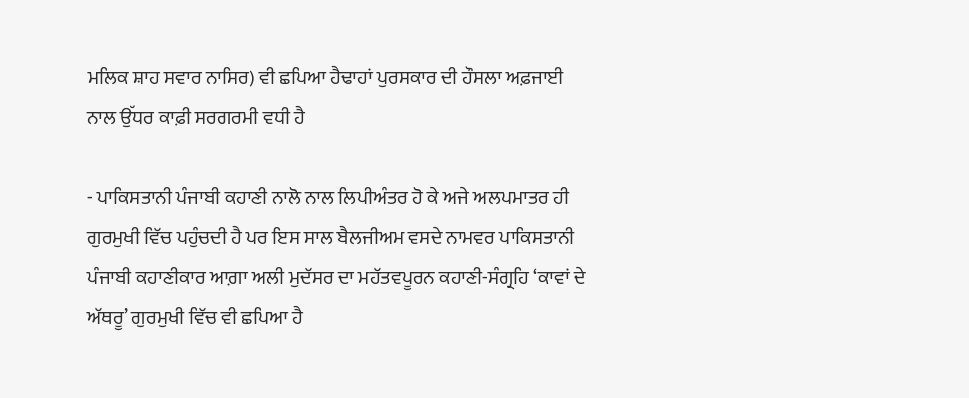ਮਲਿਕ ਸ਼ਾਹ ਸਵਾਰ ਨਾਸਿਰ) ਵੀ ਛਪਿਆ ਹੈਢਾਹਾਂ ਪੁਰਸਕਾਰ ਦੀ ਹੌਸਲਾ ਅਫ਼ਜਾਈ ਨਾਲ ਉੱਧਰ ਕਾਫ਼ੀ ਸਰਗਰਮੀ ਵਧੀ ਹੈ

- ਪਾਕਿਸਤਾਨੀ ਪੰਜਾਬੀ ਕਹਾਣੀ ਨਾਲੋ ਨਾਲ ਲਿਪੀਅੰਤਰ ਹੋ ਕੇ ਅਜੇ ਅਲਪਮਾਤਰ ਹੀ ਗੁਰਮੁਖੀ ਵਿੱਚ ਪਹੁੰਚਦੀ ਹੈ ਪਰ ਇਸ ਸਾਲ ਬੈਲਜੀਅਮ ਵਸਦੇ ਨਾਮਵਰ ਪਾਕਿਸਤਾਨੀ ਪੰਜਾਬੀ ਕਹਾਣੀਕਾਰ ਆਗ਼ਾ ਅਲੀ ਮੁਦੱਸਰ ਦਾ ਮਹੱਤਵਪੂਰਨ ਕਹਾਣੀ-ਸੰਗ੍ਰਹਿ ‘ਕਾਵਾਂ ਦੇ ਅੱਥਰੂ’ ਗੁਰਮੁਖੀ ਵਿੱਚ ਵੀ ਛਪਿਆ ਹੈ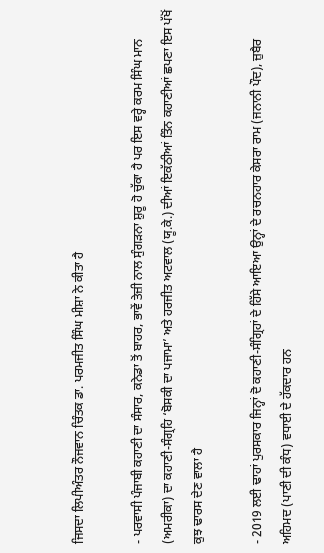ਜਿਸਦਾ ਲਿਪੀਅੰਤਰ ਨੌਜਵਾਨ ਚਿੰਤਕ ਡਾ. ਪਰਮਜੀਤ ਸਿੰਘ ਮੀਸ਼ਾ ਨੇ ਕੀਤਾ ਹੈ

- ਪਰਵਾਸੀ ਪੰਜਾਬੀ ਕਹਾਣੀ ਦਾ ਸੰਸਾਰ, ਕਨੇਡਾ ਤੋਂ ਬਾਹਰ, ਭਾਵੇਂ ਤੇਜ਼ੀ ਨਾਲ ਸੁੰਗੜਨਾ ਸ਼ੁਰੂ ਹੋ ਚੁੱਕਾ ਹੈ ਪਰ ਇਸ ਵਰ੍ਹੇ ਕਰਮ ਸਿੰਘ ਮਾਨ (ਅਮਰੀਕਾ) ਦਾ ਕਹਾਣੀ-ਸੰਗ੍ਰਹਿ ‘ਬੋਸਕੀ ਦਾ ਪਜਾਮਾ’ ਅਤੇ ਹਰਜੀਤ ਅਟਵਾਲ (ਯੂ.ਕੇ.) ਦੀਆਂ ਇਕੱਠੀਆਂ ਤਿੰਨ ਕਹਾਣੀਆਂ ਛਪਣਾ ਇਸ ਪੱਖੋਂ ਕੁਝ ਢਾਰਸ ਦੇਣ ਵਾਲਾ ਹੈ

- 2019 ਲਈ ਢਾਹਾਂ ਪੁਰਸਕਾਰ ਜਿਨ੍ਹਾਂ ਦੋ ਕਹਾਣੀ-ਸੰਗ੍ਰਿਹਾਂ ਦੇ ਹਿੱਸੇ ਆਇਆ ਉਨ੍ਹਾਂ ਦੇ ਰਚਨਹਾਰ ਕੇਸਰਾ ਰਾਮ (ਜਨਾਨੀ ਪੌਦ), ਜ਼ੁਬੈਰ ਅਹਿਮਦ (ਪਾਣੀ ਦੀ ਕੰਧ) ਵਧਾਈ ਦੇ ਹੱਕਦਾਰ ਹਨ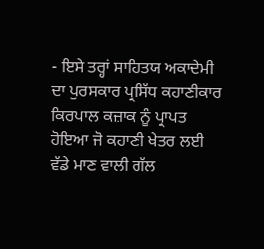- ਇਸੇ ਤਰ੍ਹਾਂ ਸਾਹਿਤਯ ਅਕਾਦੇਮੀ ਦਾ ਪੁਰਸਕਾਰ ਪ੍ਰਸਿੱਧ ਕਹਾਣੀਕਾਰ ਕਿਰਪਾਲ ਕਜ਼ਾਕ ਨੂੰ ਪ੍ਰਾਪਤ ਹੋਇਆ ਜੋ ਕਹਾਣੀ ਖੇਤਰ ਲਈ ਵੱਡੇ ਮਾਣ ਵਾਲੀ ਗੱਲ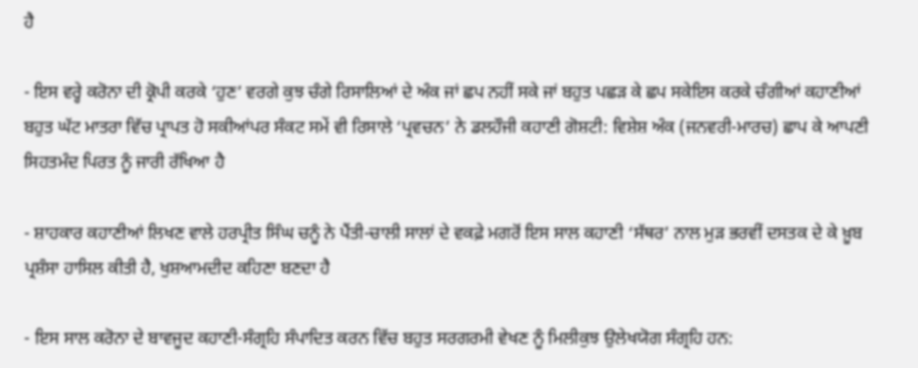ਹੈ

- ਇਸ ਵਰ੍ਹੇ ਕਰੋਨਾ ਦੀ ਕ੍ਰੋਪੀ ਕਰਕੇ ‘ਹੁਣ’ ਵਰਗੇ ਕੁਝ ਚੰਗੇ ਰਿਸਾਲਿਆਂ ਦੇ ਅੰਕ ਜਾਂ ਛਪ ਨਹੀਂ ਸਕੇ ਜਾਂ ਬਹੁਤ ਪਛੜ ਕੇ ਛਪ ਸਕੇਇਸ ਕਰਕੇ ਚੰਗੀਆਂ ਕਹਾਣੀਆਂ ਬਹੁਤ ਘੱਟ ਮਾਤਰਾ ਵਿੱਚ ਪ੍ਰਾਪਤ ਹੋ ਸਕੀਆਂਪਰ ਸੰਕਟ ਸਮੇਂ ਵੀ ਰਿਸਾਲੇ ‘ਪ੍ਰਵਚਨ’ ਨੇ ਡਲਹੌਜੀ ਕਹਾਣੀ ਗੋਸ਼ਟੀ: ਵਿਸ਼ੇਸ਼ ਅੰਕ (ਜਨਵਰੀ-ਮਾਰਚ) ਛਾਪ ਕੇ ਆਪਣੀ ਸਿਹਤਮੰਦ ਪਿਰਤ ਨੂੰ ਜਾਰੀ ਰੱਖਿਆ ਹੈ

- ਸ਼ਾਹਕਾਰ ਕਹਾਣੀਆਂ ਲਿਖਣ ਵਾਲੇ ਹਰਪ੍ਰੀਤ ਸਿੰਘ ਚਨੂੰ ਨੇ ਪੈਂਤੀ-ਚਾਲੀ ਸਾਲਾਂ ਦੇ ਵਕਫ਼ੇ ਮਗਰੋਂ ਇਸ ਸਾਲ ਕਹਾਣੀ ‘ਸੱਥਰ’ ਨਾਲ ਮੁੜ ਭਰਵੀਂ ਦਸਤਕ ਦੇ ਕੇ ਖ਼ੂਬ ਪ੍ਰਸ਼ੰਸਾ ਹਾਸਿਲ ਕੀਤੀ ਹੈ, ਖੁਸ਼ਆਮਦੀਦ ਕਹਿਣਾ ਬਣਦਾ ਹੈ

- ਇਸ ਸਾਲ ਕਰੋਨਾ ਦੇ ਬਾਵਜੂਦ ਕਹਾਣੀ-ਸੰਗ੍ਰਹਿ ਸੰਪਾਦਿਤ ਕਰਨ ਵਿੱਚ ਬਹੁਤ ਸਰਗਰਮੀ ਵੇਖਣ ਨੂੰ ਮਿਲੀਕੁਝ ਉਲੇਖਯੋਗ ਸੰਗ੍ਰਹਿ ਹਨ: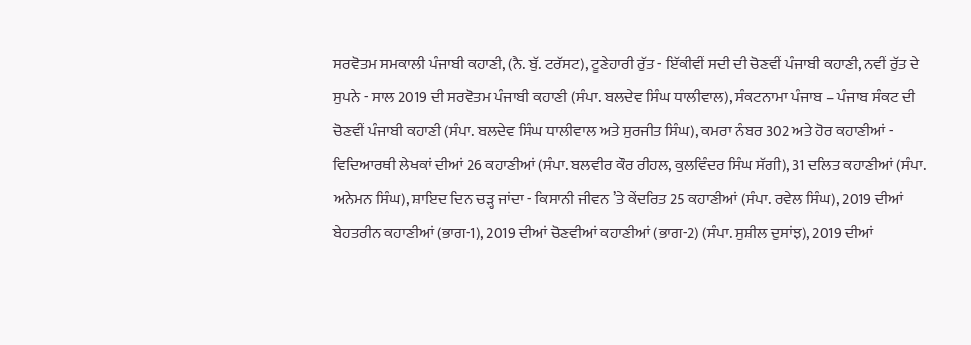ਸਰਵੋਤਮ ਸਮਕਾਲੀ ਪੰਜਾਬੀ ਕਹਾਣੀ, (ਨੈ. ਬੁੱ. ਟਰੱਸਟ), ਟੂਣੇਹਾਰੀ ਰੁੱਤ - ਇੱਕੀਵੀਂ ਸਦੀ ਦੀ ਚੋਣਵੀਂ ਪੰਜਾਬੀ ਕਹਾਣੀ, ਨਵੀਂ ਰੁੱਤ ਦੇ ਸੁਪਨੇ - ਸਾਲ 2019 ਦੀ ਸਰਵੋਤਮ ਪੰਜਾਬੀ ਕਹਾਣੀ (ਸੰਪਾ. ਬਲਦੇਵ ਸਿੰਘ ਧਾਲੀਵਾਲ), ਸੰਕਟਨਾਮਾ ਪੰਜਾਬ – ਪੰਜਾਬ ਸੰਕਟ ਦੀ ਚੋਣਵੀਂ ਪੰਜਾਬੀ ਕਹਾਣੀ (ਸੰਪਾ. ਬਲਦੇਵ ਸਿੰਘ ਧਾਲੀਵਾਲ ਅਤੇ ਸੁਰਜੀਤ ਸਿੰਘ), ਕਮਰਾ ਨੰਬਰ 302 ਅਤੇ ਹੋਰ ਕਹਾਣੀਆਂ - ਵਿਦਿਆਰਥੀ ਲੇਖਕਾਂ ਦੀਆਂ 26 ਕਹਾਣੀਆਂ (ਸੰਪਾ. ਬਲਵੀਰ ਕੌਰ ਰੀਹਲ, ਕੁਲਵਿੰਦਰ ਸਿੰਘ ਸੱਗੀ), 31 ਦਲਿਤ ਕਹਾਣੀਆਂ (ਸੰਪਾ. ਅਨੇਮਨ ਸਿੰਘ), ਸ਼ਾਇਦ ਦਿਨ ਚੜ੍ਹ ਜਾਂਦਾ - ਕਿਸਾਨੀ ਜੀਵਨ ’ਤੇ ਕੇਂਦਰਿਤ 25 ਕਹਾਣੀਆਂ (ਸੰਪਾ. ਰਵੇਲ ਸਿੰਘ), 2019 ਦੀਆਂ ਬੇਹਤਰੀਨ ਕਹਾਣੀਆਂ (ਭਾਗ-1), 2019 ਦੀਆਂ ਚੋਣਵੀਆਂ ਕਹਾਣੀਆਂ (ਭਾਗ-2) (ਸੰਪਾ. ਸੁਸ਼ੀਲ ਦੁਸਾਂਝ), 2019 ਦੀਆਂ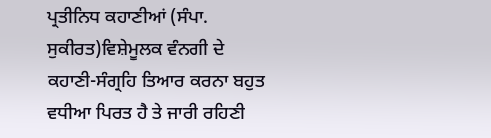ਪ੍ਰਤੀਨਿਧ ਕਹਾਣੀਆਂ (ਸੰਪਾ. ਸੁਕੀਰਤ)ਵਿਸ਼ੇਮੂਲਕ ਵੰਨਗੀ ਦੇ ਕਹਾਣੀ-ਸੰਗ੍ਰਹਿ ਤਿਆਰ ਕਰਨਾ ਬਹੁਤ ਵਧੀਆ ਪਿਰਤ ਹੈ ਤੇ ਜਾਰੀ ਰਹਿਣੀ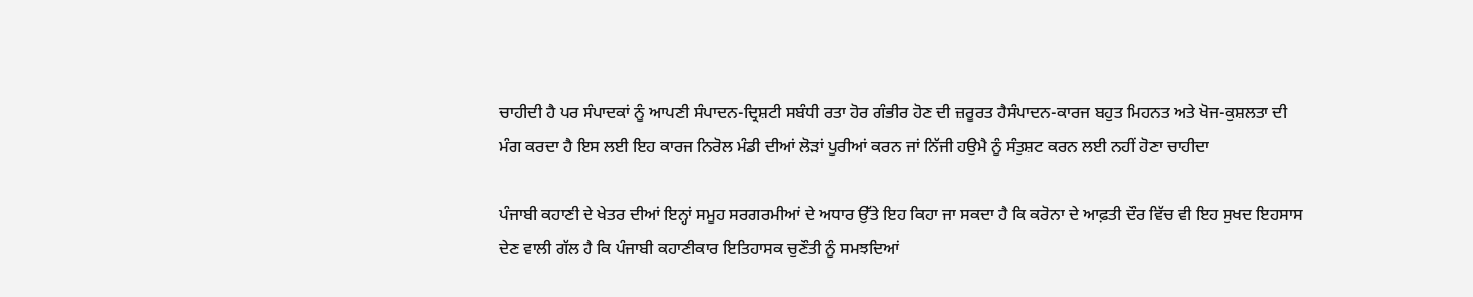ਚਾਹੀਦੀ ਹੈ ਪਰ ਸੰਪਾਦਕਾਂ ਨੂੰ ਆਪਣੀ ਸੰਪਾਦਨ-ਦ੍ਰਿਸ਼ਟੀ ਸਬੰਧੀ ਰਤਾ ਹੋਰ ਗੰਭੀਰ ਹੋਣ ਦੀ ਜ਼ਰੂਰਤ ਹੈਸੰਪਾਦਨ-ਕਾਰਜ ਬਹੁਤ ਮਿਹਨਤ ਅਤੇ ਖੋਜ-ਕੁਸ਼ਲਤਾ ਦੀ ਮੰਗ ਕਰਦਾ ਹੈ ਇਸ ਲਈ ਇਹ ਕਾਰਜ ਨਿਰੋਲ ਮੰਡੀ ਦੀਆਂ ਲੋੜਾਂ ਪੂਰੀਆਂ ਕਰਨ ਜਾਂ ਨਿੱਜੀ ਹਉਮੈ ਨੂੰ ਸੰਤੁਸ਼ਟ ਕਰਨ ਲਈ ਨਹੀਂ ਹੋਣਾ ਚਾਹੀਦਾ

ਪੰਜਾਬੀ ਕਹਾਣੀ ਦੇ ਖੇਤਰ ਦੀਆਂ ਇਨ੍ਹਾਂ ਸਮੂਹ ਸਰਗਰਮੀਆਂ ਦੇ ਅਧਾਰ ਉੱਤੇ ਇਹ ਕਿਹਾ ਜਾ ਸਕਦਾ ਹੈ ਕਿ ਕਰੋਨਾ ਦੇ ਆਫ਼ਤੀ ਦੌਰ ਵਿੱਚ ਵੀ ਇਹ ਸੁਖਦ ਇਹਸਾਸ ਦੇਣ ਵਾਲੀ ਗੱਲ ਹੈ ਕਿ ਪੰਜਾਬੀ ਕਹਾਣੀਕਾਰ ਇਤਿਹਾਸਕ ਚੁਣੌਤੀ ਨੂੰ ਸਮਝਦਿਆਂ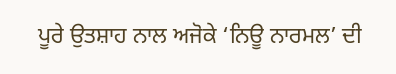ਪੂਰੇ ਉਤਸ਼ਾਹ ਨਾਲ ਅਜੋਕੇ ‘ਨਿਊ ਨਾਰਮਲ’ ਦੀ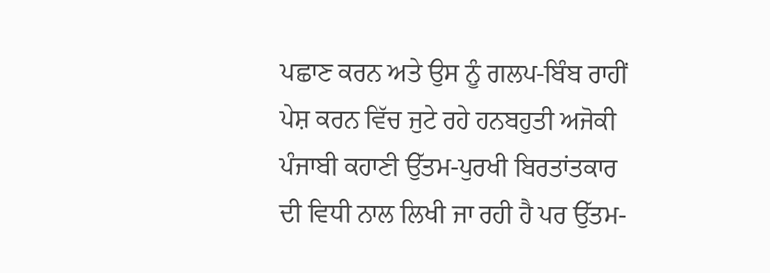ਪਛਾਣ ਕਰਨ ਅਤੇ ਉਸ ਨੂੰ ਗਲਪ-ਬਿੰਬ ਰਾਹੀਂ ਪੇਸ਼ ਕਰਨ ਵਿੱਚ ਜੁਟੇ ਰਹੇ ਹਨਬਹੁਤੀ ਅਜੋਕੀ ਪੰਜਾਬੀ ਕਹਾਣੀ ਉੱਤਮ-ਪੁਰਖੀ ਬਿਰਤਾਂਤਕਾਰ ਦੀ ਵਿਧੀ ਨਾਲ ਲਿਖੀ ਜਾ ਰਹੀ ਹੈ ਪਰ ਉੱਤਮ-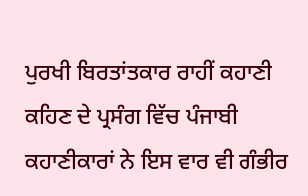ਪੁਰਖੀ ਬਿਰਤਾਂਤਕਾਰ ਰਾਹੀਂ ਕਹਾਣੀ ਕਹਿਣ ਦੇ ਪ੍ਰਸੰਗ ਵਿੱਚ ਪੰਜਾਬੀ ਕਹਾਣੀਕਾਰਾਂ ਨੇ ਇਸ ਵਾਰ ਵੀ ਗੰਭੀਰ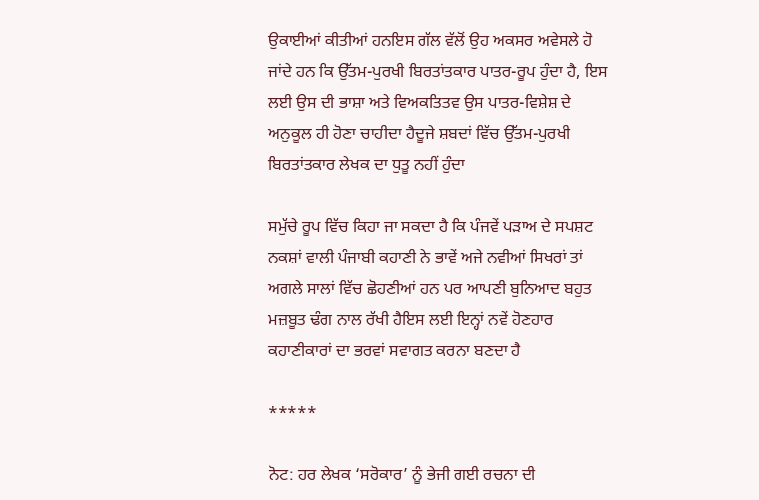ਉਕਾਈਆਂ ਕੀਤੀਆਂ ਹਨਇਸ ਗੱਲ ਵੱਲੋਂ ਉਹ ਅਕਸਰ ਅਵੇਸਲੇ ਹੋ ਜਾਂਦੇ ਹਨ ਕਿ ਉੱਤਮ-ਪੁਰਖੀ ਬਿਰਤਾਂਤਕਾਰ ਪਾਤਰ-ਰੂਪ ਹੁੰਦਾ ਹੈ, ਇਸ ਲਈ ਉਸ ਦੀ ਭਾਸ਼ਾ ਅਤੇ ਵਿਅਕਤਿਤਵ ਉਸ ਪਾਤਰ-ਵਿਸ਼ੇਸ਼ ਦੇ ਅਨੁਕੂਲ ਹੀ ਹੋਣਾ ਚਾਹੀਦਾ ਹੈਦੂਜੇ ਸ਼ਬਦਾਂ ਵਿੱਚ ਉੱਤਮ-ਪੁਰਖੀ ਬਿਰਤਾਂਤਕਾਰ ਲੇਖਕ ਦਾ ਧੁਤੂ ਨਹੀਂ ਹੁੰਦਾ

ਸਮੁੱਚੇ ਰੂਪ ਵਿੱਚ ਕਿਹਾ ਜਾ ਸਕਦਾ ਹੈ ਕਿ ਪੰਜਵੇਂ ਪੜਾਅ ਦੇ ਸਪਸ਼ਟ ਨਕਸ਼ਾਂ ਵਾਲੀ ਪੰਜਾਬੀ ਕਹਾਣੀ ਨੇ ਭਾਵੇਂ ਅਜੇ ਨਵੀਆਂ ਸਿਖਰਾਂ ਤਾਂ ਅਗਲੇ ਸਾਲਾਂ ਵਿੱਚ ਛੋਹਣੀਆਂ ਹਨ ਪਰ ਆਪਣੀ ਬੁਨਿਆਦ ਬਹੁਤ ਮਜ਼ਬੂਤ ਢੰਗ ਨਾਲ ਰੱਖੀ ਹੈਇਸ ਲਈ ਇਨ੍ਹਾਂ ਨਵੇਂ ਹੋਣਹਾਰ ਕਹਾਣੀਕਾਰਾਂ ਦਾ ਭਰਵਾਂ ਸਵਾਗਤ ਕਰਨਾ ਬਣਦਾ ਹੈ

*****

ਨੋਟ: ਹਰ ਲੇਖਕ ‘ਸਰੋਕਾਰ’ ਨੂੰ ਭੇਜੀ ਗਈ ਰਚਨਾ ਦੀ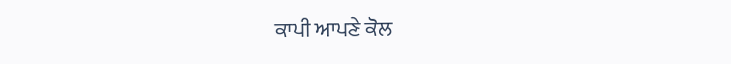ਕਾਪੀ ਆਪਣੇ ਕੋਲ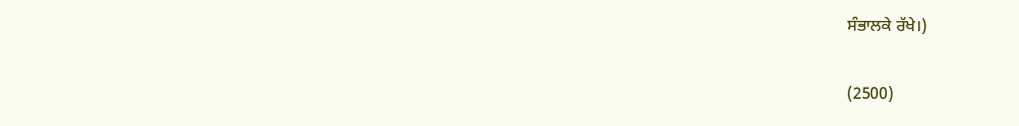ਸੰਭਾਲਕੇ ਰੱਖੇ।)

(2500)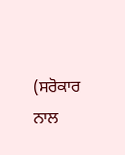(ਸਰੋਕਾਰ ਨਾਲ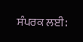ਸੰਪਰਕ ਲਈ: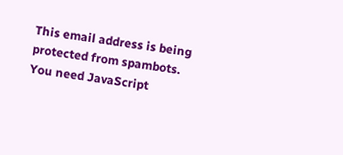This email address is being protected from spambots. You need JavaScript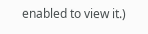enabled to view it.)